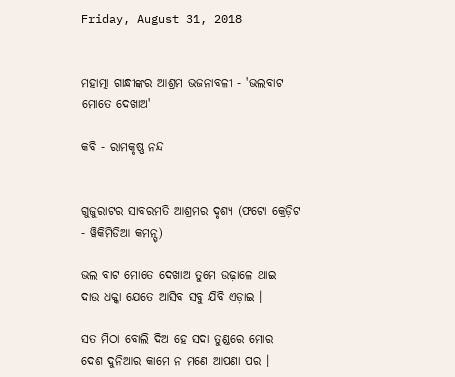Friday, August 31, 2018


ମହାତ୍ମା ଗାନ୍ଧୀଙ୍କର ଆଶ୍ରମ ଭଜନାବଳୀ - 'ଭଲବାଟ ମୋତେ ଦେଖାଅ'

କବି - ରାମକୃଷ୍ଣ ନନ୍ଦ


ଗୁଜୁରାଟର ସାବରମତି ଆଶ୍ରମର ଦୃଶ୍ୟ (ଫଟୋ କ୍ରେଡ଼ିଟ - ୱିକିମିଡିଆ କମନ୍ସ୍)

ଭଲ ବାଟ ମୋତେ ଦେଖାଅ ତୁମେ ଉଢ଼ାଳେ ଥାଇ
ଦାଉ ଧକ୍କା ଯେତେ ଆସିବ ସବୁ ଯିବି ଏଡ଼ାଇ ।

ସତ ମିଠା ବୋଲି ଦିଅ ହେ ସଦା ତୁଣ୍ଡରେ ମୋର
ଦେଶ ଦୁନିଆର କାମେ ନ ମଣେ ଆପଣା ପର ।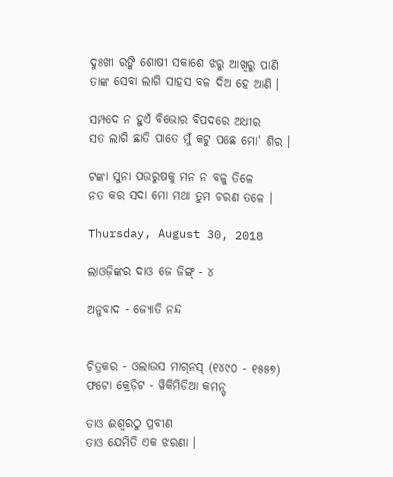ଦୁଃଖୀ ରଙ୍କି ଶୋଷୀ ସକାଶେ ଝରୁ ଆଖିରୁ ପାଣି
ତାଙ୍କ ସେବା ଲାଗି ସାହସ ବଳ ଦିଅ ହେ ଆଣି ।

ସମ୍ପଦେ ନ ହୁଏଁ ବିଭୋର ବିପଦରେ ଅଧୀର
ସତ ଲାଗି ଛାତି ପାତେ ମୁଁ କଟୁ ପଛେ ମୋ' ଶିର ।

ଟଙ୍କା ସୁନା ପଉରୁଷକୁ ମନ ନ ବଳୁ ତିଳେ
ନତ କର ସଦା ମୋ ମଥା ତୁମ ଚରଣ ତଳେ ।

Thursday, August 30, 2018

ଲାଓଜ଼ିଙ୍କର ଦାଓ ଜେ ଜିଙ୍ଗ୍ - ୪

ଅନୁବାଦ - ଜ୍ୟୋତି ନନ୍ଦ


ଚିତ୍ରକର - ଓଲାଉସ ମାଗ୍‌ନସ୍ (୧୪୯୦ - ୧୫୫୭)
ଫଟୋ କ୍ରେଡ଼ିଟ - ୱିକିମିଡିଆ କମନ୍ସ୍

ତାଓ ଈଶ୍ୱରଠୁ ପ୍ରବୀଣ
ତାଓ ଯେମିତି ଏକ ଝରଣା ।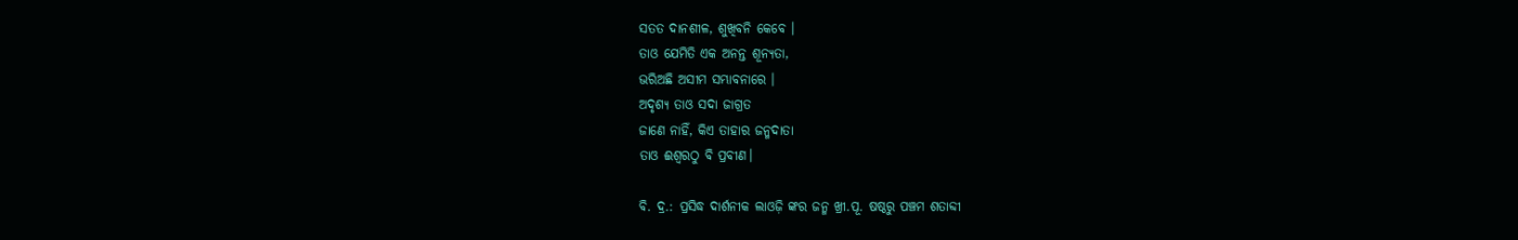ସତତ ଦାନଶୀଳ, ଶୁଖିବନି କେବେ ।
ତାଓ ଯେମିତି ଏକ ଅନନ୍ତ ଶୂନ୍ୟତା,
ଭରିଅଛି ଅସୀମ ସମ୍ଭାବନାରେ ।
ଅଦୃଶ୍ୟ ତାଓ ସଦା ଜାଗ୍ରତ
ଜାଣେ ନାହିଁ, କିଏ ତାହାର ଜନ୍ମଦାତା
ତାଓ ଈଶ୍ୱରଠୁ ବି ପ୍ରବୀଣ।

ବି. ଦ୍ର.: ପ୍ରସିଦ୍ଧ ଦାର୍ଶନୀକ ଲାଓଜ଼ି ଙ୍କର ଜନ୍ମ ଖ୍ରୀ.ପୂ. ଷଷ୍ଠରୁ ପଞ୍ଚମ ଶତାବ୍ଦୀ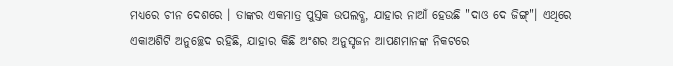ମଧ୍ୟରେ ଚୀନ ଦେଶରେ । ତାଙ୍କର ଏକମାତ୍ର ପୁସ୍ତକ ଉପଲବ୍ଧ, ଯାହାର ନାଆଁ ହେଉଛି "ଦାଓ ଦେ ଜିଙ୍ଗ୍"। ଏଥିରେ ଏକାଅଶିଟି ଅନୁଚ୍ଛେଦ ରହିଛି, ଯାହାର କିଛି ଅଂଶର ଅନୁସୃଜନ ଆପଣମାନଙ୍କ ନିକଟରେ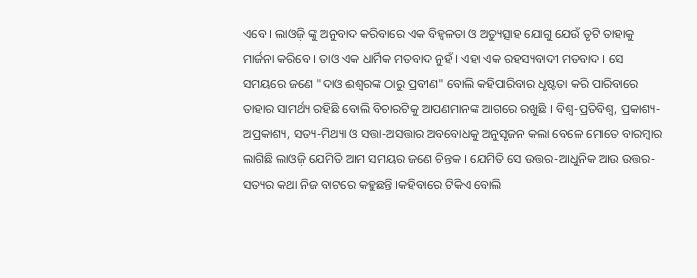ଏବେ । ଲାଓଜ଼ି ଙ୍କୁ ଅନୁବାଦ କରିବାରେ ଏକ ବିହ୍ୱଳତା ଓ ଅତ୍ୟୁତ୍ସାହ ଯୋଗୁ ଯେଉଁ ତୃଟି ତାହାକୁ ମାର୍ଜନା କରିବେ । ତାଓ ଏକ ଧାର୍ମିକ ମତବାଦ ନୁହଁ । ଏହା ଏକ ରହସ୍ୟବାଦୀ ମତବାଦ । ସେ ସମୟରେ ଜଣେ "ଦାଓ ଈଶ୍ୱରଙ୍କ ଠାରୁ ପ୍ରବୀଣ" ବୋଲି କହିପାରିବାର ଧୃଷ୍ଟତା କରି ପାରିବାରେ ତାହାର ସାମର୍ଥ୍ୟ ରହିଛି ବୋଲି ବିଚାରଟିକୁ ଆପଣମାନଙ୍କ ଆଗରେ ରଖୁଛି । ବିଶ୍ୱ-ପ୍ରତିବିଶ୍ୱ, ପ୍ରକାଶ୍ୟ-ଅପ୍ରକାଶ୍ୟ, ସତ୍ୟ-ମିଥ୍ୟା ଓ ସତ୍ତା-ଅସତ୍ତାର ଅବବୋଧକୁ ଅନୁସୃଜନ କଲା ବେଳେ ମୋତେ ବାରମ୍ବାର ଲାଗିଛି ଲାଓଜ଼ି ଯେମିତି ଆମ ସମୟର ଜଣେ ଚିନ୍ତକ । ଯେମିତି ସେ ଉତ୍ତର-ଆଧୁନିକ ଆଉ ଉତ୍ତର-ସତ୍ୟର କଥା ନିଜ ବାଟରେ କହୁଛନ୍ତି ।କହିବାରେ ଟିକିଏ ବୋଲି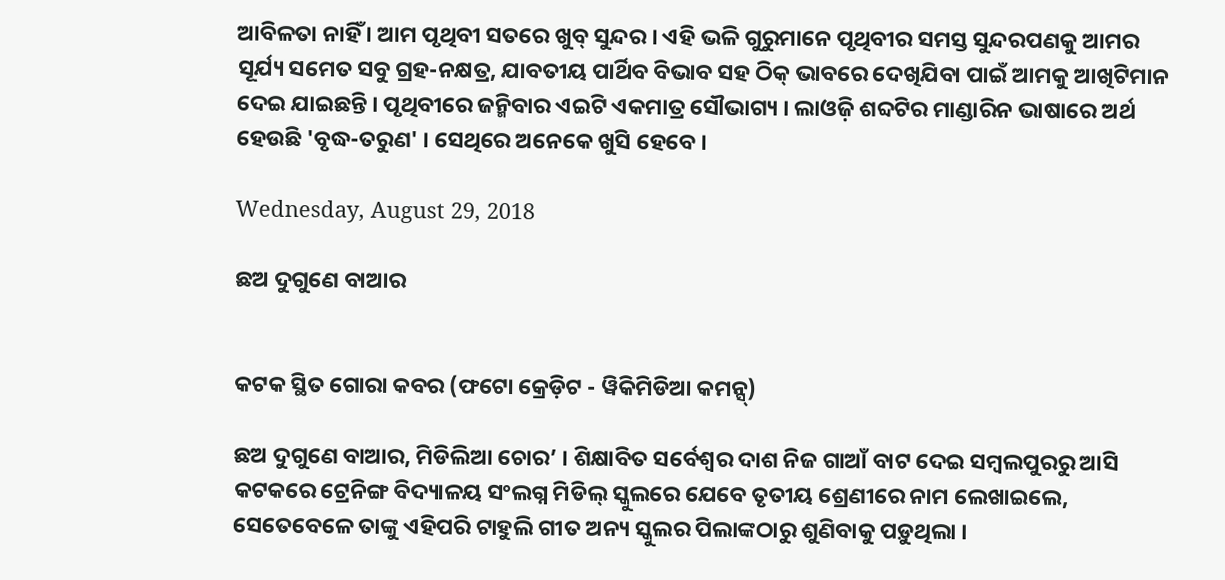ଆବିଳତା ନାହିଁ । ଆମ ପୃଥିବୀ ସତରେ ଖୁବ୍ ସୁନ୍ଦର । ଏହି ଭଳି ଗୁରୁମାନେ ପୃଥିବୀର ସମସ୍ତ ସୁନ୍ଦରପଣକୁ ଆମର ସୂର୍ଯ୍ୟ ସମେତ ସବୁ ଗ୍ରହ-ନକ୍ଷତ୍ର, ଯାବତୀୟ ପାର୍ଥିବ ବିଭାବ ସହ ଠିକ୍ ଭାବରେ ଦେଖିଯିବା ପାଇଁ ଆମକୁ ଆଖିଟିମାନ ଦେଇ ଯାଇଛନ୍ତି । ପୃଥିବୀରେ ଜନ୍ମିବାର ଏଇଟି ଏକମାତ୍ର ସୌଭାଗ୍ୟ । ଲାଓଜ଼ି ଶବ୍ଦଟିର ମାଣ୍ଡାରିନ ଭାଷାରେ ଅର୍ଥ ହେଉଛି 'ବୃଦ୍ଧ-ତରୁଣ' । ସେଥିରେ ଅନେକେ ଖୁସି ହେବେ ।

Wednesday, August 29, 2018

ଛଅ ଦୁଗୁଣେ ବାଆର


କଟକ ସ୍ଥିତ ଗୋରା କବର (ଫଟୋ କ୍ରେଡ଼ିଟ - ୱିକିମିଡିଆ କମନ୍ସ୍)

ଛଅ ଦୁଗୁଣେ ବାଆର, ମିଡିଲିଆ ଚୋର’ । ଶିକ୍ଷାବିତ ସର୍ବେଶ୍ୱର ଦାଶ ନିଜ ଗାଆଁ ବାଟ ଦେଇ ସମ୍ବଲପୁରରୁ ଆସି କଟକରେ ଟ୍ରେନିଙ୍ଗ ବିଦ୍ୟାଳୟ ସଂଲଗ୍ନ ମିଡିଲ୍ ସ୍କୁଲରେ ଯେବେ ତୃତୀୟ ଶ୍ରେଣୀରେ ନାମ ଲେଖାଇଲେ, ସେତେବେଳେ ତାଙ୍କୁ ଏହିପରି ଟାହୁଲି ଗୀତ ଅନ୍ୟ ସ୍କୁଲର ପିଲାଙ୍କଠାରୁ ଶୁଣିବାକୁ ପଡ଼ୁଥିଲା ।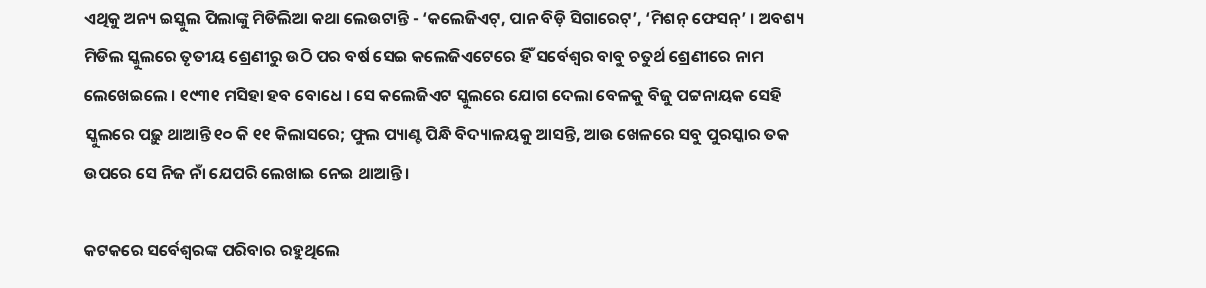ଏଥିକୁ ଅନ୍ୟ ଇସ୍କୁଲ ପିଲାଙ୍କୁ ମିଡିଲିଆ କଥା ଲେଉଟାନ୍ତି - ‘କଲେଜିଏଟ୍, ପାନ ବିଡ଼ି ସିଗାରେଟ୍’, ‘ମିଶନ୍ ଫେସନ୍’ । ଅବଶ୍ୟ ମିଡିଲ ସ୍କୁଲରେ ତୃତୀୟ ଶ୍ରେଣୀରୁ ଉଠି ପର ବର୍ଷ ସେଇ କଲେଜିଏଟେରେ ହିଁ ସର୍ବେଶ୍ୱର ବାବୁ ଚତୁର୍ଥ ଶ୍ରେଣୀରେ ନାମ ଲେଖେଇଲେ । ୧୯୩୧ ମସିହା ହବ ବୋଧେ । ସେ କଲେଜିଏଟ ସ୍କୁଲରେ ଯୋଗ ଦେଲା ବେଳକୁ ବିଜୁ ପଟ୍ଟନାୟକ ସେହି ସ୍କୁଲରେ ପଢ଼ୁ ଥାଆନ୍ତି ୧୦ କି ୧୧ କିଲାସରେ; ଫୁଲ ପ୍ୟାଣ୍ଟ ପିନ୍ଧି ବିଦ୍ୟାଳୟକୁ ଆସନ୍ତି, ଆଉ ଖେଳରେ ସବୁ ପୁରସ୍କାର ତକ ଉପରେ ସେ ନିଜ ନାଁ ଯେପରି ଲେଖାଇ ନେଇ ଥାଆନ୍ତି ।

କଟକରେ ସର୍ବେଶ୍ୱରଙ୍କ ପରିବାର ରହୁଥିଲେ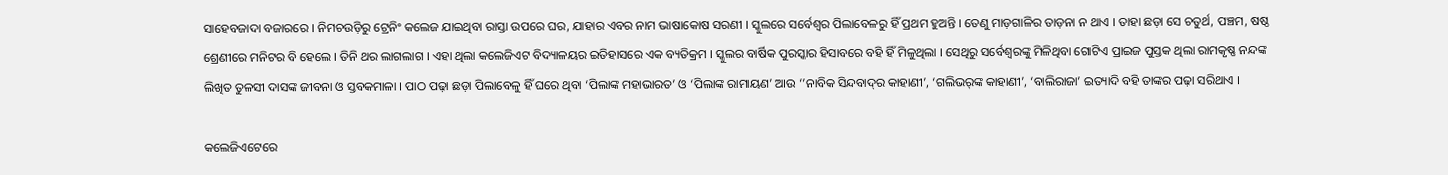ସାହେବଜାଦା ବଜାରରେ । ନିମଚଉଡ଼ିରୁ ଟ୍ରେନିଂ କଲେଜ ଯାଇଥିବା ରାସ୍ତା ଉପରେ ଘର, ଯାହାର ଏବର ନାମ ଭାଷାକୋଷ ସରଣୀ । ସ୍କୁଲରେ ସର୍ବେଶ୍ୱର ପିଲାବେଳରୁ ହିଁ ପ୍ରଥମ ହୁଅନ୍ତି । ତେଣୁ ମାଡ଼ଗାଳିର ତାଡ଼ନା ନ ଥାଏ । ତାହା ଛଡ଼ା ସେ ଚତୁର୍ଥ, ପଞ୍ଚମ, ଷଷ୍ଠ ଶ୍ରେଣୀରେ ମନିଟର ବି ହେଲେ । ତିନି ଥର ଲାଗଲାଗ । ଏହା ଥିଲା କଲେଜିଏଟ ବିଦ୍ୟାଳୟର ଇତିହାସରେ ଏକ ବ୍ୟତିକ୍ରମ । ସ୍କୁଲର ବାର୍ଷିକ ପୁରସ୍କାର ହିସାବରେ ବହି ହିଁ ମିଳୁଥିଲା । ସେଥିରୁ ସର୍ବେଶ୍ୱରଙ୍କୁ ମିଳିଥିବା ଗୋଟିଏ ପ୍ରାଇଜ ପୁସ୍ତକ ଥିଲା ରାମକୃଷ୍ଣ ନନ୍ଦଙ୍କ ଲିଖିତ ତୁଳସୀ ଦାସଙ୍କ ଜୀବନା ଓ ସ୍ତବକମାଳା । ପାଠ ପଢ଼ା ଛଡ଼ା ପିଲାବେଳୁ ହିଁ ଘରେ ଥିବା ‘ପିଲାଙ୍କ ମହାଭାରତ’ ଓ ‘ପିଲାଙ୍କ ରାମାୟଣ’ ଆଉ ‘’ନାବିକ ସିନ୍ଦବାଦ୍‌ର କାହାଣୀ’, ‘ଗଲିଭର୍‌ଙ୍କ କାହାଣୀ’, ‘ବାଲିରାଜା’ ଇତ୍ୟାଦି ବହି ତାଙ୍କର ପଢ଼ା ସରିଥାଏ ।

କଲେଜିଏଟେରେ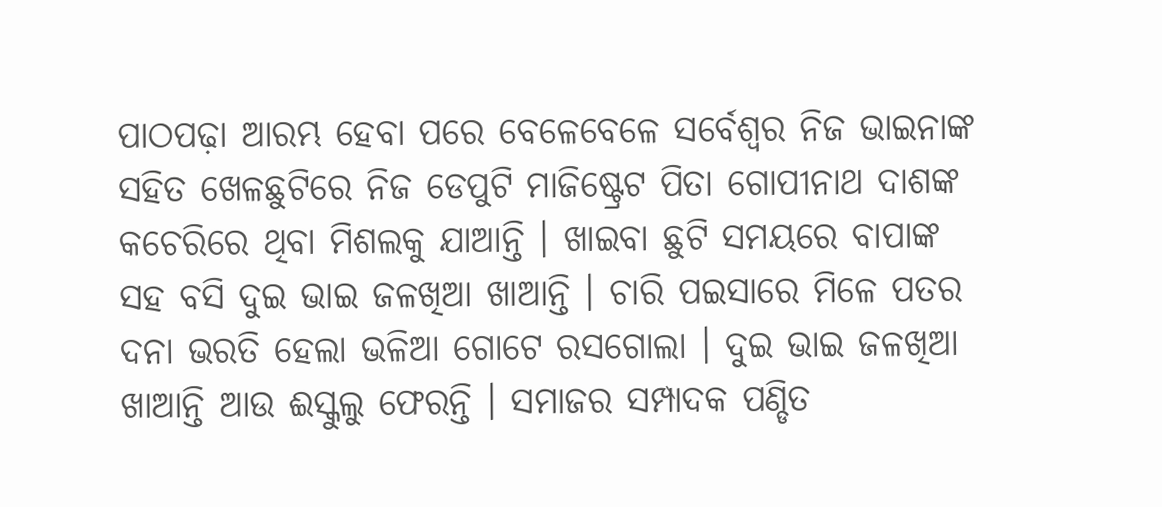ପାଠପଢ଼ା ଆରମ୍ଭ ହେବା ପରେ ବେଳେବେଳେ ସର୍ବେଶ୍ୱର ନିଜ ଭାଇନାଙ୍କ ସହିତ ଖେଳଛୁଟିରେ ନିଜ ଡେପୁଟି ମାଜିଷ୍ଟ୍ରେଟ ପିତା ଗୋପୀନାଥ ଦାଶଙ୍କ କଚେରିରେ ଥିବା ମିଶଲକୁ ଯାଆନ୍ତି । ଖାଇବା ଛୁଟି ସମୟରେ ବାପାଙ୍କ ସହ ବସି ଦୁଇ ଭାଇ ଜଳଖିଆ ଖାଆନ୍ତି । ଚାରି ପଇସାରେ ମିଳେ ପତର ଦନା ଭରତି ହେଲା ଭଳିଆ ଗୋଟେ ରସଗୋଲା । ଦୁଇ ଭାଇ ଜଳଖିଆ ଖାଆନ୍ତି ଆଉ ଈସ୍କୁଲୁ ଫେରନ୍ତି । ସମାଜର ସମ୍ପାଦକ ପଣ୍ଡିତ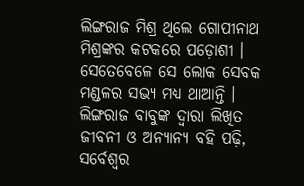ଲିଙ୍ଗରାଜ ମିଶ୍ର ଥିଲେ ଗୋପୀନାଥ ମିଶ୍ରଙ୍କର କଟକରେ ପଡ଼ୋଶୀ । ସେତେବେଳେ ସେ ଲୋକ ସେବକ ମଣ୍ଡଳର ସଭ୍ୟ ମଧ୍ୟ ଥାଆନ୍ତି । ଲିଙ୍ଗରାଜ ବାବୁଙ୍କ ଦ୍ୱାରା ଲିଖିତ ଜୀବନୀ ଓ ଅନ୍ୟାନ୍ୟ ବହି ପଢ଼ି, ସର୍ବେଶ୍ୱର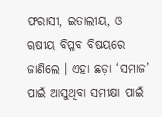ଫରାସୀ, ଇତାଲୀୟ, ଓ ୠଷୀୟ ବିପ୍ଳବ ବିଷୟରେ ଜାଣିଲେ । ଏହା ଛଡ଼ା ‘ସମାଜ’ ପାଇଁ ଆସୁଥିବା ସମୀକ୍ଷା ପାଇଁ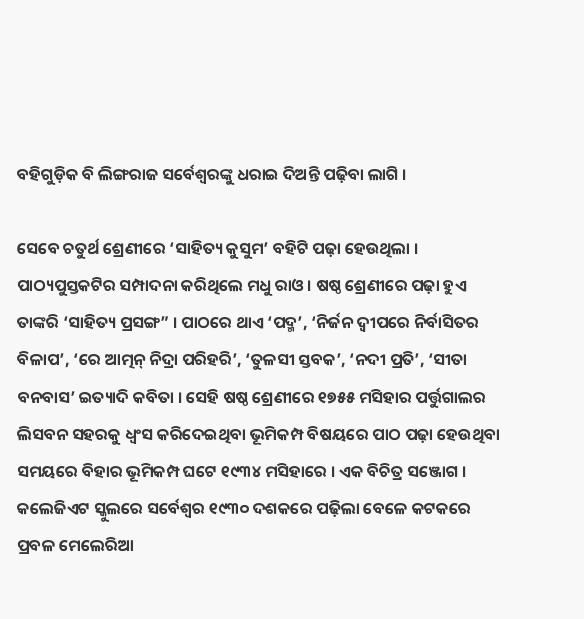ବହିଗୁଡ଼ିକ ବି ଲିଙ୍ଗରାଜ ସର୍ବେଶ୍ୱରଙ୍କୁ ଧରାଇ ଦିଅନ୍ତି ପଢ଼ିବା ଲାଗି ।

ସେବେ ଚତୁର୍ଥ ଶ୍ରେଣୀରେ ‘ସାହିତ୍ୟ କୁସୁମ’ ବହିଟି ପଢ଼ା ହେଉଥିଲା । ପାଠ୍ୟପୁସ୍ତକଟିର ସମ୍ପାଦନା କରିଥିଲେ ମଧୁ ରାଓ । ଷଷ୍ଠ ଶ୍ରେଣୀରେ ପଢ଼ା ହୁଏ ତାଙ୍କରି ‘ସାହିତ୍ୟ ପ୍ରସଙ୍ଗ” । ପାଠରେ ଥାଏ ‘ପଦ୍ମ’, ‘ନିର୍ଜନ ଦ୍ୱୀପରେ ନିର୍ବାସିତର ବିଳାପ’, ‘ରେ ଆତ୍ମନ୍ ନିଦ୍ରା ପରିହରି’, ‘ତୁଳସୀ ସ୍ତବକ’, ‘ନଦୀ ପ୍ରତି’, ‘ସୀତା ବନବାସ’ ଇତ୍ୟାଦି କବିତା । ସେହି ଷଷ୍ଠ ଶ୍ରେଣୀରେ ୧୭୫୫ ମସିହାର ପର୍ତ୍ତୁଗାଲର ଲିସବନ ସହରକୁ ଧ୍ୱଂସ କରିଦେଇଥିବା ଭୂମିକମ୍ପ ବିଷୟରେ ପାଠ ପଢ଼ା ହେଉଥିବା ସମୟରେ ବିହାର ଭୂମିକମ୍ପ ଘଟେ ୧୯୩୪ ମସିହାରେ । ଏକ ବିଚିତ୍ର ସଞ୍ଜୋଗ । କଲେଜିଏଟ ସ୍କୁଲରେ ସର୍ବେଶ୍ୱର ୧୯୩୦ ଦଶକରେ ପଢ଼ିଲା ବେଳେ କଟକରେ ପ୍ରବଳ ମେଲେରିଆ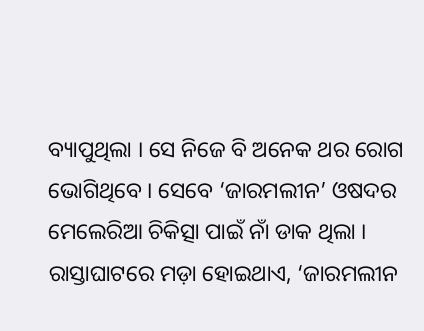ବ୍ୟାପୁଥିଲା । ସେ ନିଜେ ବି ଅନେକ ଥର ରୋଗ ଭୋଗିଥିବେ । ସେବେ ‘ଜାରମଲୀନ’ ଓଷଦର ମେଲେରିଆ ଚିକିତ୍ସା ପାଇଁ ନାଁ ଡାକ ଥିଲା । ରାସ୍ତାଘାଟରେ ମଡ଼ା ହୋଇଥାଏ, ‘ଜାରମଲୀନ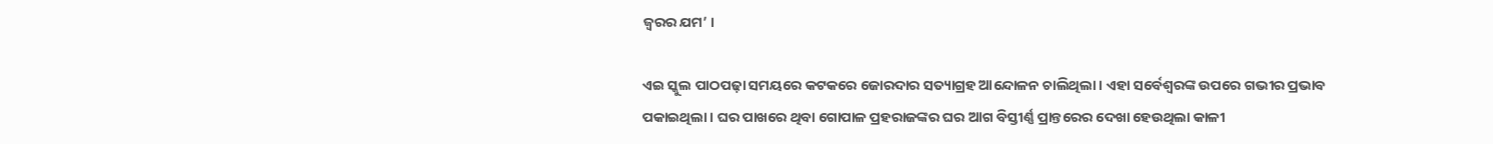ଜ୍ୱରର ଯମ’ ।

ଏଇ ସ୍କୁଲ ପାଠପଢ଼ା ସମୟରେ କଟକରେ ଜୋରଦାର ସତ୍ୟାଗ୍ରହ ଆନ୍ଦୋଳନ ଚାଲିଥିଲା । ଏହା ସର୍ବେଶ୍ୱରଙ୍କ ଉପରେ ଗଭୀର ପ୍ରଭାବ ପକାଇଥିଲା । ଘର ପାଖରେ ଥିବା ଗୋପାଳ ପ୍ରହରାଜଙ୍କର ଘର ଆଗ ବିସ୍ତୀର୍ଣ୍ଣ ପ୍ରାନ୍ତରେର ଦେଖା ହେଉଥିଲା କାଳୀ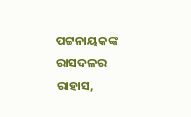ପଟ୍ଟନାୟକଙ୍କ ରାସଦଳର ରାହାସ,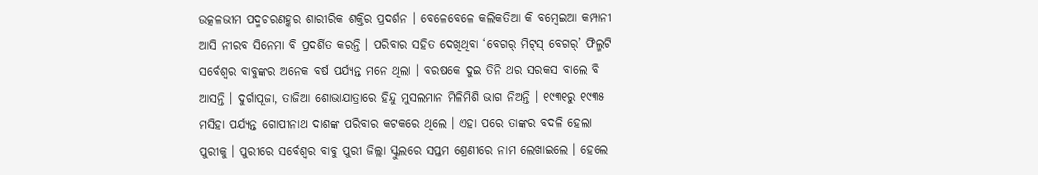ଉତ୍କଳଭୀମ ପଦ୍ମଚରଣହ୍କର ଶାରୀରିକ ଶକ୍ତିର ପ୍ରଦର୍ଶନ । ବେଳେବେଳେ କଲିକତିଆ କି ବମ୍ବେଇଆ କମ୍ପାନୀ ଆସି ନୀରବ ସିନେମା ବି ପ୍ରଦର୍ଶିତ କରନ୍ତି । ପରିବାର ସହିତ ଦେଖିଥିବା ‘ବେଗର୍ ମିଟ୍‌ସ୍ ବେଗର୍’ ଫିଲ୍ମଟି ସର୍ବେଶ୍ୱର ବାବୁଙ୍କର ଅନେକ ବର୍ଷ ପର୍ଯ୍ୟନ୍ତ ମନେ ଥିଲା । ବରଷକେ ଦୁଇ ତିନି ଥର ସରକସ ବାଲେ ବି ଆସନ୍ତି । ଦୁର୍ଗାପୂଜା, ତାଜିଆ ଶୋଭାଯାତ୍ରାରେ ହିନ୍ଦୁ ମୁସଲମାନ ମିଳିମିଶି ଭାଗ ନିଅନ୍ତି । ୧୯୩୧ରୁ ୧୯୩୫ ମସିହା ପର୍ଯ୍ୟନ୍ତ ଗୋପୀନାଥ ଦାଶଙ୍କ ପରିବାର କଟକରେ ଥିଲେ । ଏହା ପରେ ତାଙ୍କର ବଦଳି ହେଲା ପୁରୀକୁ । ପୁରୀରେ ସର୍ବେଶ୍ୱର ବାବୁ ପୁରୀ ଜିଲ୍ଲା ସ୍କୁଲରେ ସପ୍ତମ ଶ୍ରେଣୀରେ ନାମ ଲେଖାଇଲେ । ହେଲେ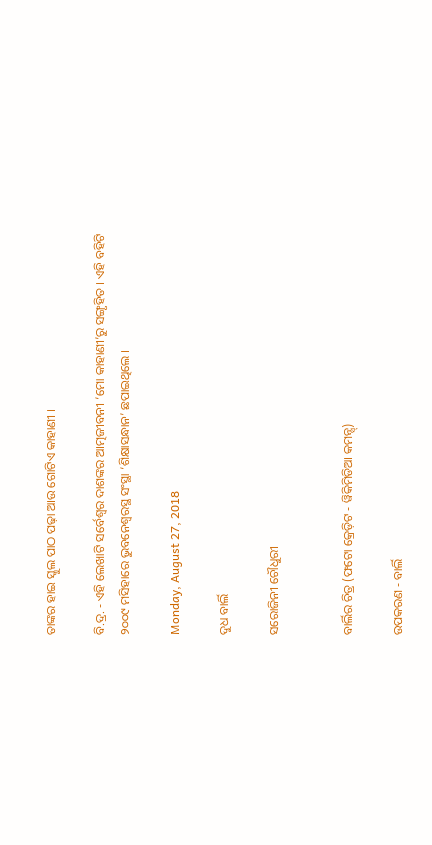ତାଙ୍କର ହାଇ ସ୍କୁଲ ପାଠ ପଢ଼ା ଆଉ ଗୋଟିଏ କାହାଣୀ ।

ବି.ଦ୍ର. - ଏହି ଲେଖାଟି ସର୍ବେଶ୍ୱର ଦାଶଙ୍କର ଆତ୍ମଜୀବନୀ ‘ମୋ କାହାଣୀ’ରୁ ସଙ୍ଗୃହିତ । ଏହି ବହିଟି ୨୦୦୯ ମସିହାରେ ଭୁବନେଶ୍ୱରସ୍ଥ ସଂସ୍ଥା ‘ଶିକ୍ଷାସନ୍ଧାନ’ ଛପାଇଥିଲେ ।

Monday, August 27, 2018

ଦୁଧ ବାର୍ଲି

ସରୋଜିନୀ ଚୌଧୁରୀ


ବାର୍ଲିର ଚିତ୍ର (ଫଟୋ କ୍ରେଡ଼ିଟ - ୱିକିମିଡିଆ କମନ୍ସ୍)

ଉପକରଣ - ବାର୍ଲି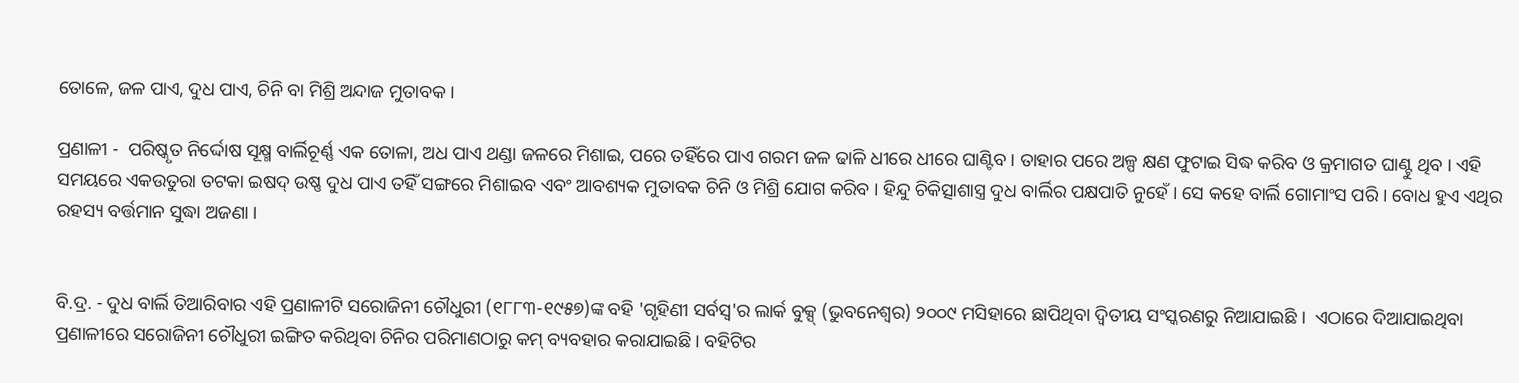ତୋଳେ, ଜଳ ପାଏ, ଦୁଧ ପାଏ, ଚିନି ବା ମିଶ୍ରି ଅନ୍ଦାଜ ମୁତାବକ ।

ପ୍ରଣାଳୀ -  ପରିଷ୍କୃତ ନିର୍ଦ୍ଦୋଷ ସୂକ୍ଷ୍ମ ବାର୍ଲିଚୂର୍ଣ୍ଣ ଏକ ତୋଳା, ଅଧ ପାଏ ଥଣ୍ଡା ଜଳରେ ମିଶାଇ, ପରେ ତହିଁରେ ପାଏ ଗରମ ଜଳ ଢାଳି ଧୀରେ ଧୀରେ ଘାଣ୍ଟିବ । ତାହାର ପରେ ଅଳ୍ପ କ୍ଷଣ ଫୁଟାଇ ସିଦ୍ଧ କରିବ ଓ କ୍ରମାଗତ ଘାଣ୍ଟୁ ଥିବ । ଏହି ସମୟରେ ଏକଉତୁରା ତଟକା ଇଷଦ୍ ଉଷ୍ଣ ଦୁଧ ପାଏ ତହିଁ ସଙ୍ଗରେ ମିଶାଇବ ଏବଂ ଆବଶ୍ୟକ ମୁତାବକ ଚିନି ଓ ମିଶ୍ରି ଯୋଗ କରିବ । ହିନ୍ଦୁ ଚିକିତ୍ସାଶାସ୍ତ୍ର ଦୁଧ ବାର୍ଲିର ପକ୍ଷପାତି ନୁହେଁ । ସେ କହେ ବାର୍ଲି ଗୋମାଂସ ପରି । ବୋଧ ହୁଏ ଏଥିର ରହସ୍ୟ ବର୍ତ୍ତମାନ ସୁଦ୍ଧା ଅଜଣା ।


ବି.ଦ୍ର. - ଦୁଧ ବାର୍ଲି ତିଆରିବାର ଏହି ପ୍ରଣାଳୀଟି ସରୋଜିନୀ ଚୌଧୁରୀ (୧୮୮୩-୧୯୫୭)ଙ୍କ ବହି 'ଗୃହିଣୀ ସର୍ବସ୍ୱ'ର ଲାର୍କ ବୁକ୍ସ୍ (ଭୁବନେଶ୍ୱର) ୨୦୦୯ ମସିହାରେ ଛାପିଥିବା ଦ୍ୱିତୀୟ ସଂସ୍କରଣରୁ ନିଆଯାଇଛି ।  ଏଠାରେ ଦିଆଯାଇଥିବା ପ୍ରଣାଳୀରେ ସରୋଜିନୀ ଚୌଧୁରୀ ଇଙ୍ଗିତ କରିଥିବା ଚିନିର ପରିମାଣଠାରୁ କମ୍ ବ୍ୟବହାର କରାଯାଇଛି । ବହିଟିର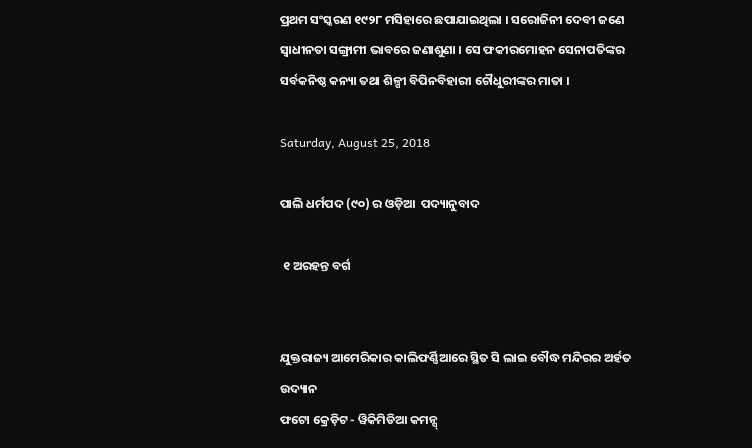ପ୍ରଥମ ସଂସ୍କରଣ ୧୯୨୮ ମସିହାରେ ଛପାଯାଇଥିଲା । ସରୋଜିନୀ ଦେବୀ ଜଣେ ସ୍ୱାଧୀନତା ସଙ୍ଗ୍ରାମୀ ଭାବରେ ଜଣାଶୁଣା । ସେ ଫକୀରମୋହନ ସେନାପତିଙ୍କର ସର୍ବକନିଷ୍ଠ କନ୍ୟା ତଥା ଶିଳ୍ପୀ ବିପିନବିହାରୀ ଚୌଧୁରୀଙ୍କର ମାତା ।

Saturday, August 25, 2018

ପାଲି ଧର୍ମପଦ (୯୦) ର ଓଡ଼ିଆ  ପଦ୍ୟାନୁବାଦ

 ୧ ଅରହନ୍ତ ବର୍ଗ


ଯୁକ୍ତରାଜ୍ୟ ଆମେରିକାର କାଲିଫର୍ଣ୍ଣିଆରେ ସ୍ଥିତ ସି ଲାଇ ବୌଦ୍ଧ ମନ୍ଦିରର ଅର୍ହତ ଉଦ୍ୟାନ
ଫଟୋ କ୍ରେଡ଼ିଟ - ୱିକିମିଡିଆ କମନ୍ସ୍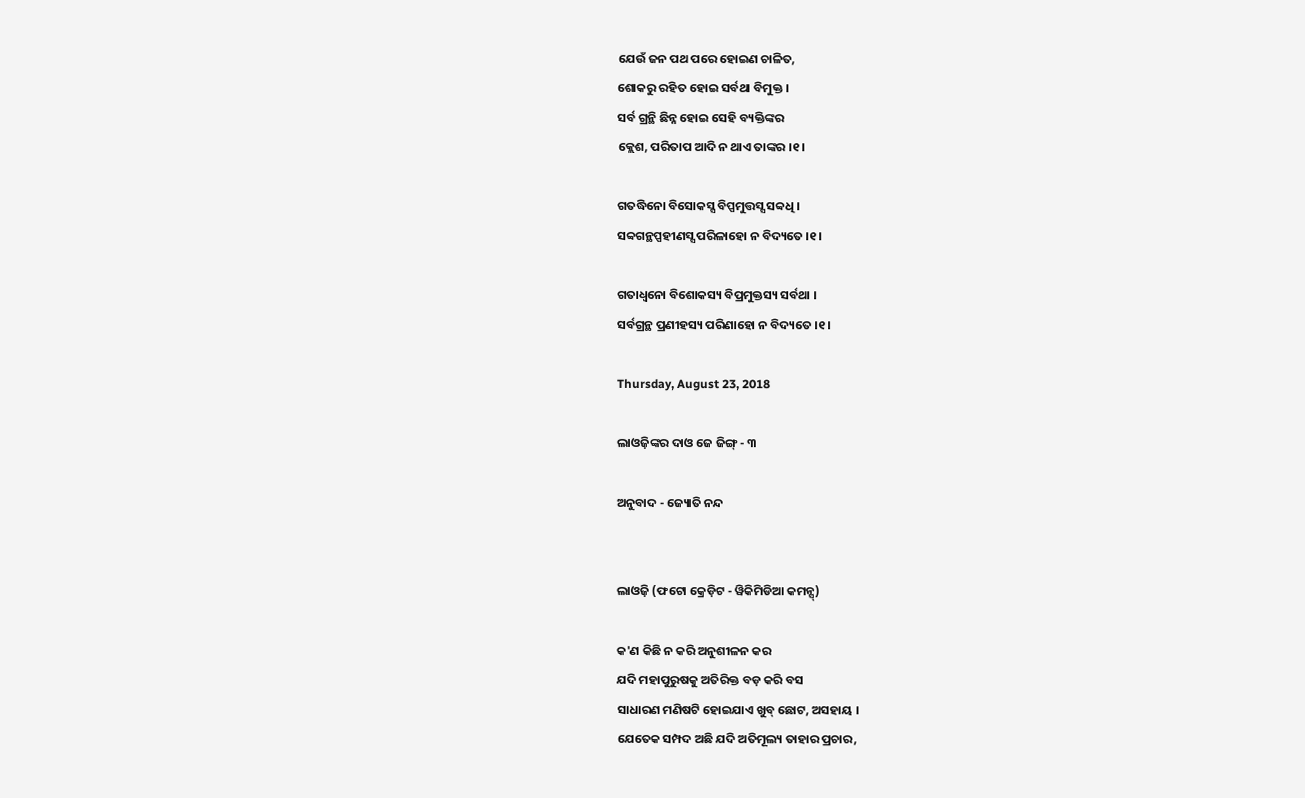ଯେଉଁ ଜନ ପଥ ପରେ ହୋଇଣ ଚାଳିତ,
ଶୋକରୁ ରହିତ ହୋଇ ସର୍ବଥା ବିମୁକ୍ତ ।
ସର୍ବ ଗ୍ରନ୍ଥି ଛିନ୍ନ ହୋଇ ସେହି ବ୍ୟକ୍ତିଙ୍କର
କ୍ଲେଶ, ପରିତାପ ଆଦି ନ ଥାଏ ତାଙ୍କର ।୧।

ଗତଦ୍ଧିନୋ ବିସୋକସ୍ସ ବିପ୍ପମୁତ୍ତସ୍ସ ସବ୍ୱଧି ।
ସବ୍ୱଗନ୍ଥପ୍ପହୀଣସ୍ସ ପରିଳାହୋ ନ ବିଦ୍ୟତେ ।୧।

ଗତାଧ୍ୱନୋ ବିଶୋକସ୍ୟ ବିପ୍ରମୁକ୍ତସ୍ୟ ସର୍ବଥା ।
ସର୍ବଗ୍ରନ୍ଥ ପ୍ରଣୀହସ୍ୟ ପରିଣାହୋ ନ ବିଦ୍ୟତେ ।୧।

Thursday, August 23, 2018

ଲାଓଜ଼ିଙ୍କର ଦାଓ ଜେ ଜିଙ୍ଗ୍ - ୩

ଅନୁବାଦ - ଜ୍ୟୋତି ନନ୍ଦ


ଲାଓଜ଼ି (ଫଟୋ କ୍ରେଡ଼ିଟ - ୱିକିମିଡିଆ କମନ୍ସ୍)

କ'ଣ କିଛି ନ କରି ଅନୁଶୀଳନ କର
ଯଦି ମହାପୁରୁଷକୁ ଅତିରିକ୍ତ ବଡ଼ କରି ବସ
ସାଧାରଣ ମଣିଷଟି ହୋଇଯାଏ ଖୁବ୍ ଛୋଟ, ଅସହାୟ ।
ଯେତେକ ସମ୍ପଦ ଅଛି ଯଦି ଅତିମୂଲ୍ୟ ତାହାର ପ୍ରଚାର,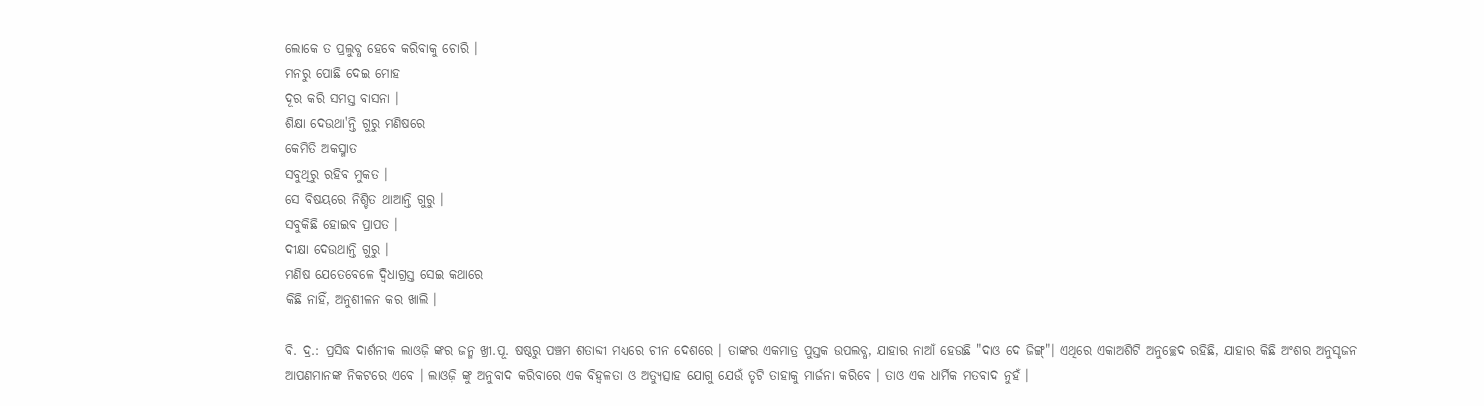ଲୋକେ ତ ପ୍ରଲୁବ୍ଧ ହେବେ କରିବାକୁ ଚୋରି ।
ମନରୁ ପୋଛି ଦେଇ ମୋହ
ଦୂର କରି ସମସ୍ତ ବାସନା ।
ଶିକ୍ଷା ଦେଉଥା'ନ୍ତି ଗୁରୁ ମଣିଷରେ
କେମିତି ଅକସ୍ମାତ
ସବୁଥିରୁ ରହିବ ମୁକତ ।
ସେ ବିଷୟରେ ନିଶ୍ଚିତ ଥାଆନ୍ତି ଗୁରୁ ।
ସବୁକିଛି ହୋଇବ ପ୍ରାପତ ।
ଦୀକ୍ଷା ଦେଉଥାନ୍ତି ଗୁରୁ ।
ମଣିଷ ଯେତେବେଳେ ଦ୍ୱିଧାଗ୍ରସ୍ତ ସେଇ କଥାରେ
କିଛି ନାହିଁ, ଅନୁଶୀଳନ କର ଖାଲି ।

ବି. ଦ୍ର.: ପ୍ରସିଦ୍ଧ ଦାର୍ଶନୀକ ଲାଓଜ଼ି ଙ୍କର ଜନ୍ମ ଖ୍ରୀ.ପୂ. ଷଷ୍ଠରୁ ପଞ୍ଚମ ଶତାବ୍ଦୀ ମଧ୍ୟରେ ଚୀନ ଦେଶରେ । ତାଙ୍କର ଏକମାତ୍ର ପୁସ୍ତକ ଉପଲବ୍ଧ, ଯାହାର ନାଆଁ ହେଉଛି "ଦାଓ ଦେ ଜିଙ୍ଗ୍"। ଏଥିରେ ଏକାଅଶିଟି ଅନୁଚ୍ଛେଦ ରହିଛି, ଯାହାର କିଛି ଅଂଶର ଅନୁସୃଜନ ଆପଣମାନଙ୍କ ନିକଟରେ ଏବେ । ଲାଓଜ଼ି ଙ୍କୁ ଅନୁବାଦ କରିବାରେ ଏକ ବିହ୍ୱଳତା ଓ ଅତ୍ୟୁତ୍ସାହ ଯୋଗୁ ଯେଉଁ ତୃଟି ତାହାକୁ ମାର୍ଜନା କରିବେ । ତାଓ ଏକ ଧାର୍ମିକ ମତବାଦ ନୁହଁ ।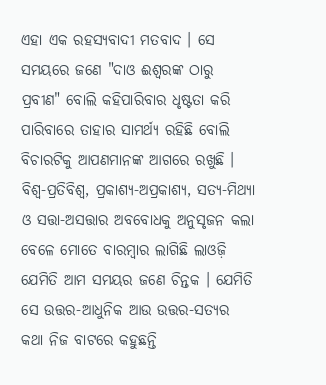ଏହା ଏକ ରହସ୍ୟବାଦୀ ମତବାଦ । ସେ ସମୟରେ ଜଣେ "ଦାଓ ଈଶ୍ୱରଙ୍କ ଠାରୁ ପ୍ରବୀଣ" ବୋଲି କହିପାରିବାର ଧୃଷ୍ଟତା କରି ପାରିବାରେ ତାହାର ସାମର୍ଥ୍ୟ ରହିଛି ବୋଲି ବିଚାରଟିକୁ ଆପଣମାନଙ୍କ ଆଗରେ ରଖୁଛି । ବିଶ୍ୱ-ପ୍ରତିବିଶ୍ୱ, ପ୍ରକାଶ୍ୟ-ଅପ୍ରକାଶ୍ୟ, ସତ୍ୟ-ମିଥ୍ୟା ଓ ସତ୍ତା-ଅସତ୍ତାର ଅବବୋଧକୁ ଅନୁସୃଜନ କଲା ବେଳେ ମୋତେ ବାରମ୍ବାର ଲାଗିଛି ଲାଓଜ଼ି ଯେମିତି ଆମ ସମୟର ଜଣେ ଚିନ୍ତକ । ଯେମିତି ସେ ଉତ୍ତର-ଆଧୁନିକ ଆଉ ଉତ୍ତର-ସତ୍ୟର କଥା ନିଜ ବାଟରେ କହୁଛନ୍ତି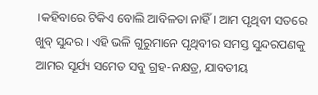।କହିବାରେ ଟିକିଏ ବୋଲି ଆବିଳତା ନାହିଁ । ଆମ ପୃଥିବୀ ସତରେ ଖୁବ୍ ସୁନ୍ଦର । ଏହି ଭଳି ଗୁରୁମାନେ ପୃଥିବୀର ସମସ୍ତ ସୁନ୍ଦରପଣକୁ ଆମର ସୂର୍ଯ୍ୟ ସମେତ ସବୁ ଗ୍ରହ-ନକ୍ଷତ୍ର, ଯାବତୀୟ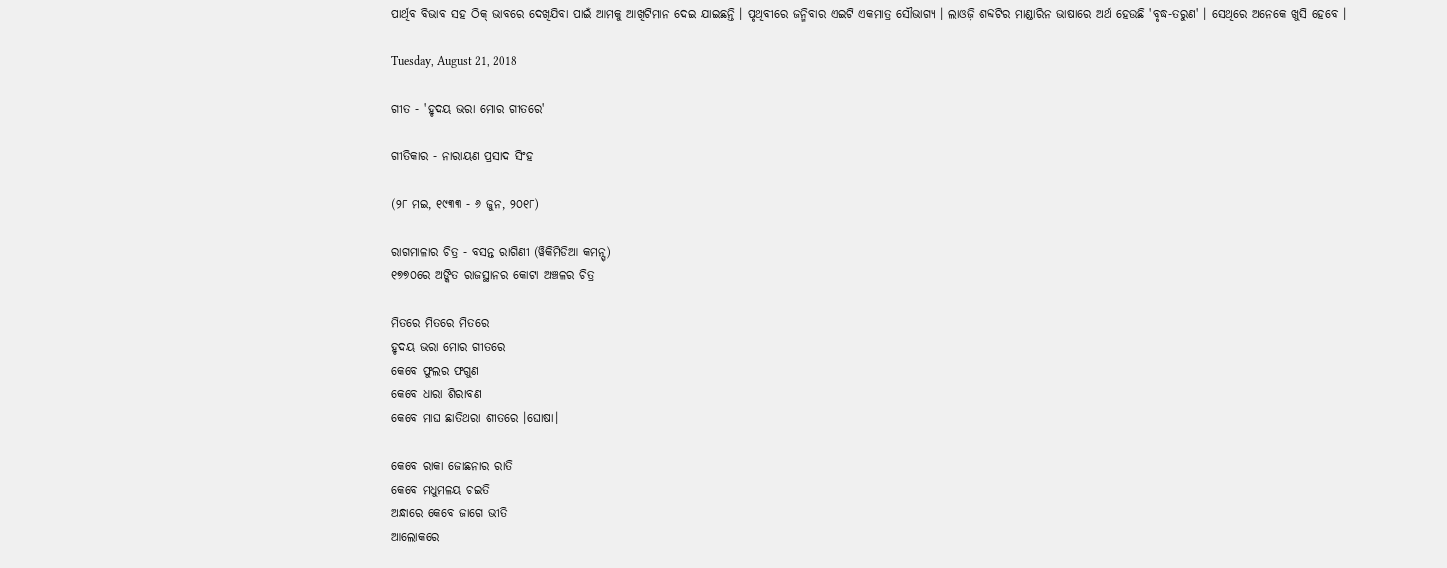ପାର୍ଥିବ ବିଭାବ ସହ ଠିକ୍ ଭାବରେ ଦେଖିଯିବା ପାଇଁ ଆମକୁ ଆଖିଟିମାନ ଦେଇ ଯାଇଛନ୍ତି । ପୃଥିବୀରେ ଜନ୍ମିବାର ଏଇଟି ଏକମାତ୍ର ସୌଭାଗ୍ୟ । ଲାଓଜ଼ି ଶବ୍ଦଟିର ମାଣ୍ଡାରିନ ଭାଷାରେ ଅର୍ଥ ହେଉଛି 'ବୃଦ୍ଧ-ତରୁଣ' । ସେଥିରେ ଅନେକେ ଖୁସି ହେବେ ।

Tuesday, August 21, 2018

ଗୀତ - 'ହୃଦୟ ଭରା ମୋର ଗୀତରେ'

ଗୀତିକାର - ନାରାୟଣ ପ୍ରସାଦ ସିଂହ

(୨୮ ମଇ, ୧୯୩୩ - ୬ ଜୁନ, ୨୦୧୮)

ରାଗମାଳାର ଚିତ୍ର - ବସନ୍ତ ରାଗିଣୀ (ୱିକିମିଡିଆ କମନ୍ସ୍)
୧୭୭୦ରେ ଅଙ୍କିତ ରାଜସ୍ଥାନର କୋଟା ଅଞ୍ଚଳର ଚିତ୍ର

ମିତରେ ମିତରେ ମିତରେ
ହୃଦୟ ଭରା ମୋର ଗୀତରେ
କେବେ ଫୁଲର ଫଗୁଣ
କେବେ ଧାରା ଶିରାବଣ
କେବେ ମାଘ ଛାତିଥରା ଶୀତରେ ।ଘୋଷା।

କେବେ ରାକା ଜୋଛନାର ରାତି
କେବେ ମଧୁମଳୟ ଚଇତି
ଅନ୍ଧାରେ କେବେ ଜାଗେ ଭୀତି
ଆଲୋକରେ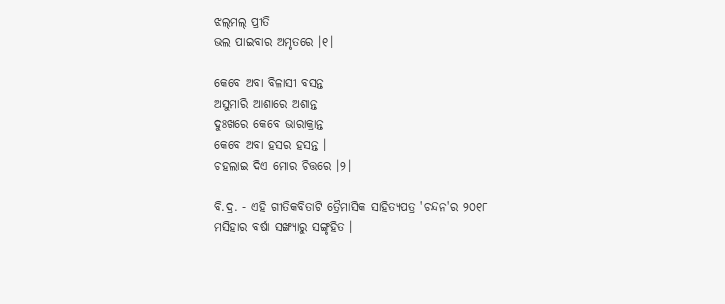ଝଲ୍‌ମଲ୍ ପ୍ରୀତି
ଭଲ ପାଇବାର ଅମୃତରେ ।୧।

କେବେ ଅବା ବିଳାସୀ ବସନ୍ତ
ଅସୁମାରି ଆଶାରେ ଅଶାନ୍ତ
ଦୁଃଖରେ କେବେ ଭାରାକ୍ରାନ୍ତ
କେବେ ଅବା ହସର ହସନ୍ତ ।
ଚହଲାଇ ଦିଏ ମୋର ଚିତ୍ତରେ ।୨।

ବି.ଦ୍ର. - ଏହି ଗୀତିକବିତାଟି ତ୍ରୈମାସିକ ସାହିତ୍ୟପତ୍ର 'ଚନ୍ଦନ'ର ୨୦୧୮ ମସିହାର ବର୍ଷା ସଙ୍ଖ୍ୟାରୁ ସଙ୍ଗୃହିତ ।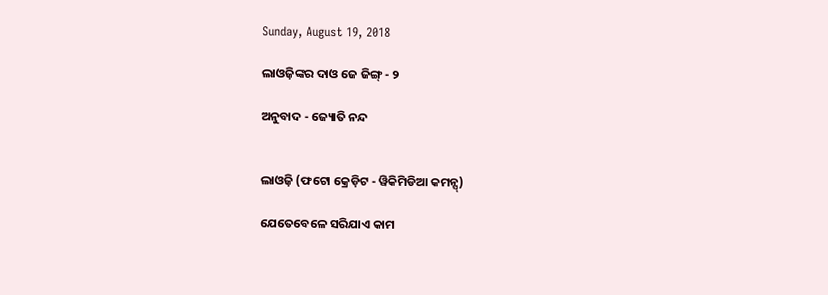Sunday, August 19, 2018

ଲାଓଜ଼ିଙ୍କର ଦାଓ ଜେ ଜିଙ୍ଗ୍ - ୨

ଅନୁବାଦ - ଜ୍ୟୋତି ନନ୍ଦ


ଲାଓଜ଼ି (ଫଟୋ କ୍ରେଡ଼ିଟ - ୱିକିମିଡିଆ କମନ୍ସ୍)

ଯେତେବେଳେ ସରିଯାଏ କାମ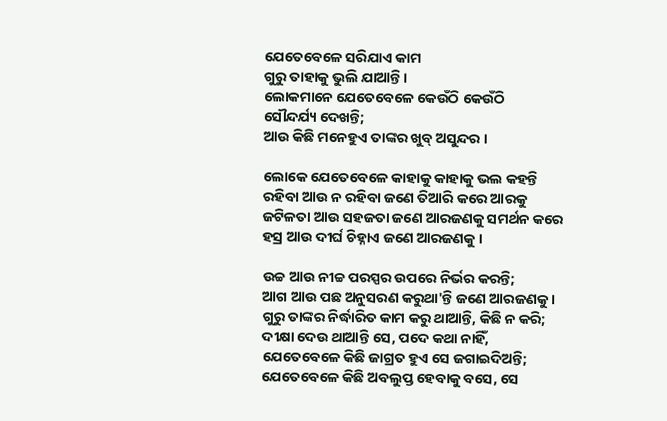ଯେତେବେଳେ ସରିଯାଏ କାମ
ଗୁରୁ ତାହାକୁ ଭୁଲି ଯାଆନ୍ତି ।
ଲୋକମାନେ ଯେତେବେଳେ କେଉଁଠି କେଉଁଠି
ସୌନ୍ଦର୍ଯ୍ୟ ଦେଖନ୍ତି;
ଆଉ କିଛି ମନେହୁଏ ତାଙ୍କର ଖୁବ୍ ଅସୁନ୍ଦର ।

ଲୋକେ ଯେତେବେଳେ କାହାକୁ କାହାକୁ ଭଲ କହନ୍ତି
ରହିବା ଆଉ ନ ରହିବା ଜଣେ ତିଆରି କରେ ଆରକୁ
ଜଟିଳତା ଆଉ ସହଜତା ଜଣେ ଆରଜଣକୁ ସମର୍ଥନ କରେ
ହସ୍ର ଆଉ ଦୀର୍ଘ ଚିହ୍ନାଏ ଜଣେ ଆରଜଣକୁ ।

ଉଚ୍ଚ ଆଉ ନୀଚ୍ଚ ପରସ୍ପର ଉପରେ ନିର୍ଭର କରନ୍ତି;
ଆଗ ଆଉ ପଛ ଅନୁସରଣ କରୁଥା'ନ୍ତି ଜଣେ ଆରଜଣକୁ ।
ଗୁରୁ ତାଙ୍କର ନିର୍ଦ୍ଧାରିତ କାମ କରୁ ଥାଆନ୍ତି, କିଛି ନ କରି;
ଦୀକ୍ଷା ଦେଉ ଥାଆନ୍ତି ସେ, ପଦେ କଥା ନାହିଁ,
ଯେତେବେଳେ କିଛି ଜାଗ୍ରତ ହୁଏ ସେ ଜଗାଇଦିଅନ୍ତି;
ଯେତେବେଳେ କିଛି ଅବଲୁପ୍ତ ହେବାକୁ ବସେ, ସେ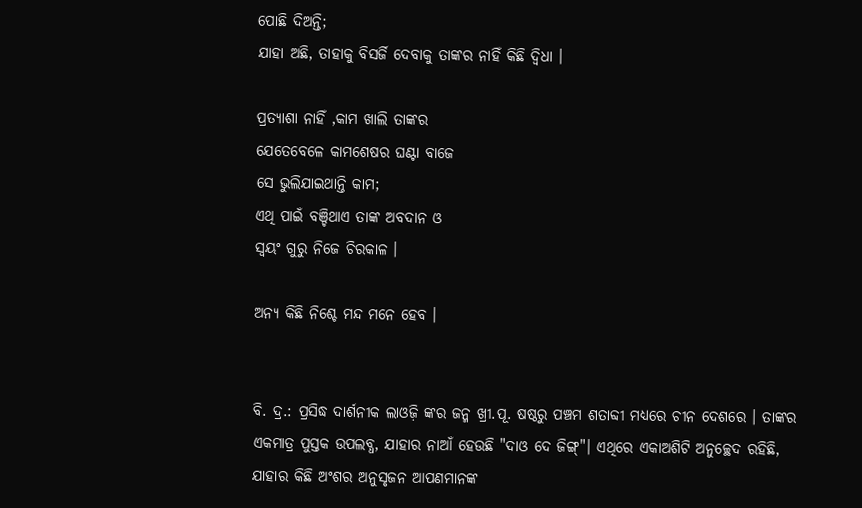ପୋଛି ଦିଅନ୍ତି;
ଯାହା ଅଛି, ତାହାକୁ ବିସର୍ଜି ଦେବାକୁ ତାଙ୍କର ନାହିଁ କିଛି ଦ୍ୱିଧା ।

ପ୍ରତ୍ୟାଶା ନାହିଁ ,କାମ ଖାଲି ତାଙ୍କର
ଯେତେବେଳେ କାମଶେଷର ଘଣ୍ଟା ବାଜେ
ସେ ଭୁଲିଯାଇଥାନ୍ତି କାମ;
ଏଥି ପାଇଁ ବଞ୍ଚିଥାଏ ତାଙ୍କ ଅବଦାନ ଓ
ସ୍ୱୟଂ ଗୁରୁ ନିଜେ ଚିରକାଳ ।

ଅନ୍ୟ କିଛି ନିଶ୍ଚେ ମନ୍ଦ ମନେ ହେବ ।


ବି. ଦ୍ର.: ପ୍ରସିଦ୍ଧ ଦାର୍ଶନୀକ ଲାଓଜ଼ି ଙ୍କର ଜନ୍ମ ଖ୍ରୀ.ପୂ. ଷଷ୍ଠରୁ ପଞ୍ଚମ ଶତାବ୍ଦୀ ମଧ୍ୟରେ ଚୀନ ଦେଶରେ । ତାଙ୍କର ଏକମାତ୍ର ପୁସ୍ତକ ଉପଲବ୍ଧ, ଯାହାର ନାଆଁ ହେଉଛି "ଦାଓ ଦେ ଜିଙ୍ଗ୍"। ଏଥିରେ ଏକାଅଶିଟି ଅନୁଚ୍ଛେଦ ରହିଛି, ଯାହାର କିଛି ଅଂଶର ଅନୁସୃଜନ ଆପଣମାନଙ୍କ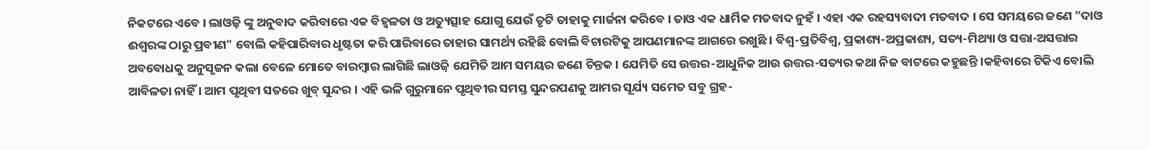ନିକଟରେ ଏବେ । ଲାଓଜ଼ି ଙ୍କୁ ଅନୁବାଦ କରିବାରେ ଏକ ବିହ୍ୱଳତା ଓ ଅତ୍ୟୁତ୍ସାହ ଯୋଗୁ ଯେଉଁ ତୃଟି ତାହାକୁ ମାର୍ଜନା କରିବେ । ତାଓ ଏକ ଧାର୍ମିକ ମତବାଦ ନୁହଁ । ଏହା ଏକ ରହସ୍ୟବାଦୀ ମତବାଦ । ସେ ସମୟରେ ଜଣେ "ଦାଓ ଈଶ୍ୱରଙ୍କ ଠାରୁ ପ୍ରବୀଣ" ବୋଲି କହିପାରିବାର ଧୃଷ୍ଟତା କରି ପାରିବାରେ ତାହାର ସାମର୍ଥ୍ୟ ରହିଛି ବୋଲି ବିଚାରଟିକୁ ଆପଣମାନଙ୍କ ଆଗରେ ରଖୁଛି । ବିଶ୍ୱ-ପ୍ରତିବିଶ୍ୱ, ପ୍ରକାଶ୍ୟ-ଅପ୍ରକାଶ୍ୟ, ସତ୍ୟ-ମିଥ୍ୟା ଓ ସତ୍ତା-ଅସତ୍ତାର ଅବବୋଧକୁ ଅନୁସୃଜନ କଲା ବେଳେ ମୋତେ ବାରମ୍ବାର ଲାଗିଛି ଲାଓଜ଼ି ଯେମିତି ଆମ ସମୟର ଜଣେ ଚିନ୍ତକ । ଯେମିତି ସେ ଉତ୍ତର-ଆଧୁନିକ ଆଉ ଉତ୍ତର-ସତ୍ୟର କଥା ନିଜ ବାଟରେ କହୁଛନ୍ତି ।କହିବାରେ ଟିକିଏ ବୋଲି ଆବିଳତା ନାହିଁ । ଆମ ପୃଥିବୀ ସତରେ ଖୁବ୍ ସୁନ୍ଦର । ଏହି ଭଳି ଗୁରୁମାନେ ପୃଥିବୀର ସମସ୍ତ ସୁନ୍ଦରପଣକୁ ଆମର ସୂର୍ଯ୍ୟ ସମେତ ସବୁ ଗ୍ରହ-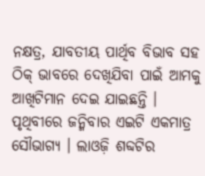ନକ୍ଷତ୍ର, ଯାବତୀୟ ପାର୍ଥିବ ବିଭାବ ସହ ଠିକ୍ ଭାବରେ ଦେଖିଯିବା ପାଇଁ ଆମକୁ ଆଖିଟିମାନ ଦେଇ ଯାଇଛନ୍ତି । ପୃଥିବୀରେ ଜନ୍ମିବାର ଏଇଟି ଏକମାତ୍ର ସୌଭାଗ୍ୟ । ଲାଓଜ଼ି ଶବ୍ଦଟିର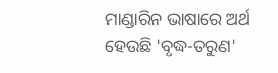ମାଣ୍ଡାରିନ ଭାଷାରେ ଅର୍ଥ ହେଉଛି 'ବୃଦ୍ଧ-ତରୁଣ'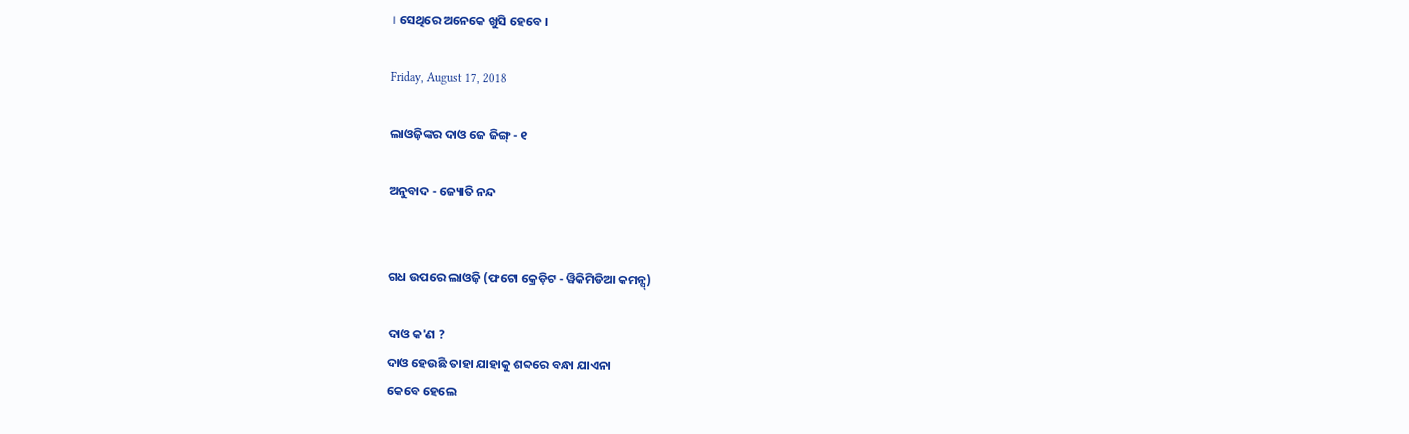। ସେଥିରେ ଅନେକେ ଖୁସି ହେବେ ।

Friday, August 17, 2018

ଲାଓଜ଼ିଙ୍କର ଦାଓ ଜେ ଜିଙ୍ଗ୍ - ୧

ଅନୁବାଦ - ଜ୍ୟୋତି ନନ୍ଦ


ଗଧ ଉପରେ ଲାଓଜ଼ି (ଫଟୋ କ୍ରେଡ଼ିଟ - ୱିକିମିଡିଆ କମନ୍ସ୍)

ଦାଓ କ'ଣ ?
ଦାଓ ହେଉଛି ତାହା ଯାହାକୁ ଶବ୍ଦରେ ବନ୍ଧା ଯାଏନା
କେବେ ହେଲେ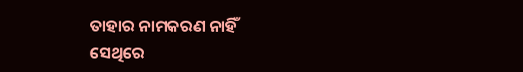ତାହାର ନାମକରଣ ନାହିଁ
ସେଥିରେ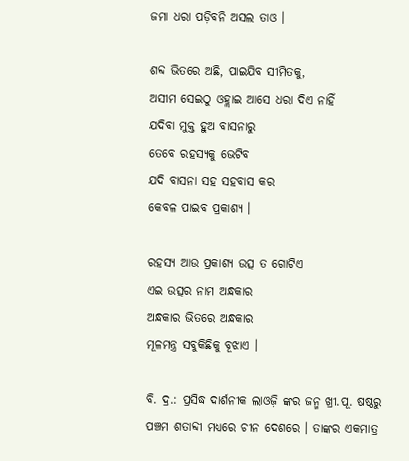ଜମା ଧରା ପଡ଼ିବନି ଅସଲ ତାଓ ।

ଶବ୍ଦ ଭିତରେ ଅଛି, ପାଇଯିବ ସୀମିତକୁ,
ଅସୀମ ସେଇଠୁ ଓହ୍ଲାଇ ଆସେ ଧରା ଦିଏ ନାହିଁ
ଯଦିବା ମୁକ୍ତ ହୁଅ ବାସନାରୁ
ତେବେ ରହସ୍ୟକୁ ଭେଟିବ
ଯଦି ବାସନା ସହ ସହବାସ କର
କେବଳ ପାଇବ ପ୍ରକାଶ୍ୟ ।

ରହସ୍ୟ ଆଉ ପ୍ରକାଶ୍ୟ ଉତ୍ସ ତ ଗୋଟିଏ
ଏଇ ଉତ୍ସର ନାମ ଅନ୍ଧକାର
ଅନ୍ଧକାର ଭିତରେ ଅନ୍ଧକାର
ମୂଳମନ୍ତ୍ର ସବୁକିଛିକୁ ବୂଝାଏ ।

ବି. ଦ୍ର.: ପ୍ରସିଦ୍ଧ ଦାର୍ଶନୀକ ଲାଓଜ଼ି ଙ୍କର ଜନ୍ମ ଖ୍ରୀ.ପୂ. ଷଷ୍ଠରୁ ପଞ୍ଚମ ଶତାବ୍ଦୀ ମଧ୍ୟରେ ଚୀନ ଦେଶରେ । ତାଙ୍କର ଏକମାତ୍ର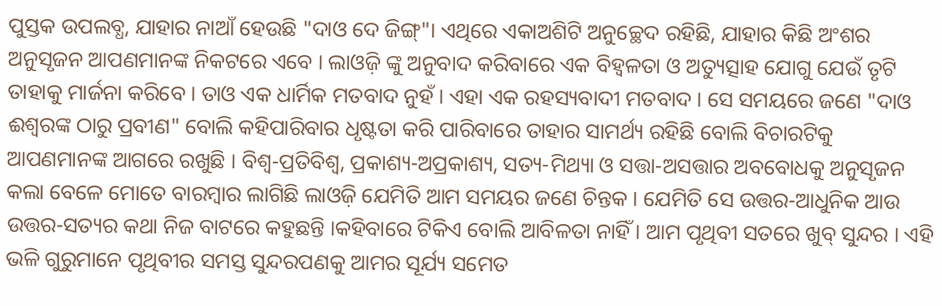ପୁସ୍ତକ ଉପଲବ୍ଧ, ଯାହାର ନାଆଁ ହେଉଛି "ଦାଓ ଦେ ଜିଙ୍ଗ୍"। ଏଥିରେ ଏକାଅଶିଟି ଅନୁଚ୍ଛେଦ ରହିଛି, ଯାହାର କିଛି ଅଂଶର ଅନୁସୃଜନ ଆପଣମାନଙ୍କ ନିକଟରେ ଏବେ । ଲାଓଜ଼ି ଙ୍କୁ ଅନୁବାଦ କରିବାରେ ଏକ ବିହ୍ୱଳତା ଓ ଅତ୍ୟୁତ୍ସାହ ଯୋଗୁ ଯେଉଁ ତୃଟି ତାହାକୁ ମାର୍ଜନା କରିବେ । ତାଓ ଏକ ଧାର୍ମିକ ମତବାଦ ନୁହଁ । ଏହା ଏକ ରହସ୍ୟବାଦୀ ମତବାଦ । ସେ ସମୟରେ ଜଣେ "ଦାଓ ଈଶ୍ୱରଙ୍କ ଠାରୁ ପ୍ରବୀଣ" ବୋଲି କହିପାରିବାର ଧୃଷ୍ଟତା କରି ପାରିବାରେ ତାହାର ସାମର୍ଥ୍ୟ ରହିଛି ବୋଲି ବିଚାରଟିକୁ ଆପଣମାନଙ୍କ ଆଗରେ ରଖୁଛି । ବିଶ୍ୱ-ପ୍ରତିବିଶ୍ୱ, ପ୍ରକାଶ୍ୟ-ଅପ୍ରକାଶ୍ୟ, ସତ୍ୟ-ମିଥ୍ୟା ଓ ସତ୍ତା-ଅସତ୍ତାର ଅବବୋଧକୁ ଅନୁସୃଜନ କଲା ବେଳେ ମୋତେ ବାରମ୍ବାର ଲାଗିଛି ଲାଓଜ଼ି ଯେମିତି ଆମ ସମୟର ଜଣେ ଚିନ୍ତକ । ଯେମିତି ସେ ଉତ୍ତର-ଆଧୁନିକ ଆଉ ଉତ୍ତର-ସତ୍ୟର କଥା ନିଜ ବାଟରେ କହୁଛନ୍ତି ।କହିବାରେ ଟିକିଏ ବୋଲି ଆବିଳତା ନାହିଁ । ଆମ ପୃଥିବୀ ସତରେ ଖୁବ୍ ସୁନ୍ଦର । ଏହି ଭଳି ଗୁରୁମାନେ ପୃଥିବୀର ସମସ୍ତ ସୁନ୍ଦରପଣକୁ ଆମର ସୂର୍ଯ୍ୟ ସମେତ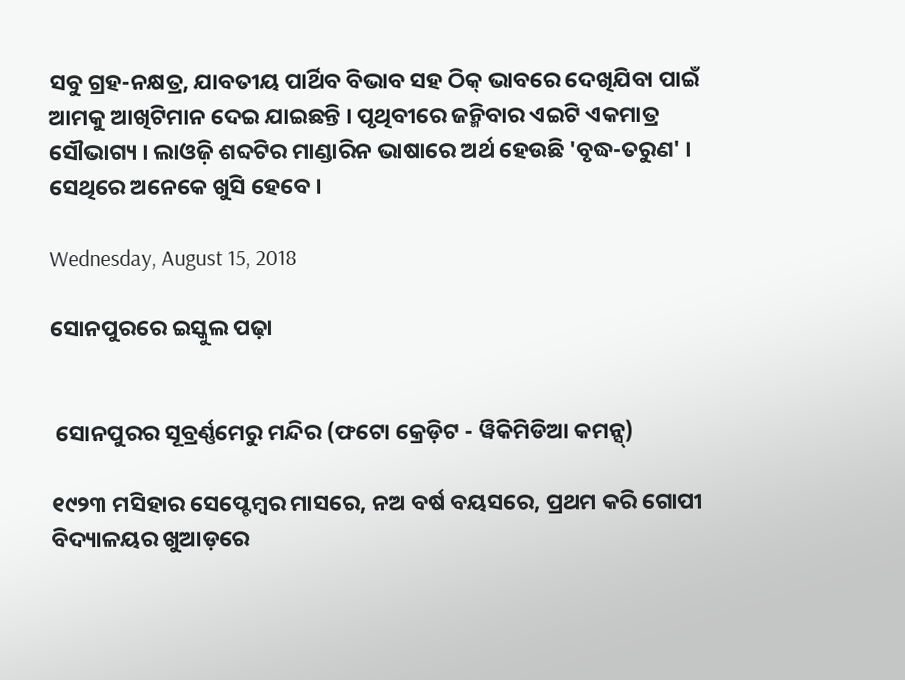ସବୁ ଗ୍ରହ-ନକ୍ଷତ୍ର, ଯାବତୀୟ ପାର୍ଥିବ ବିଭାବ ସହ ଠିକ୍ ଭାବରେ ଦେଖିଯିବା ପାଇଁ ଆମକୁ ଆଖିଟିମାନ ଦେଇ ଯାଇଛନ୍ତି । ପୃଥିବୀରେ ଜନ୍ମିବାର ଏଇଟି ଏକମାତ୍ର ସୌଭାଗ୍ୟ । ଲାଓଜ଼ି ଶବ୍ଦଟିର ମାଣ୍ଡାରିନ ଭାଷାରେ ଅର୍ଥ ହେଉଛି 'ବୃଦ୍ଧ-ତରୁଣ' । ସେଥିରେ ଅନେକେ ଖୁସି ହେବେ ।

Wednesday, August 15, 2018

ସୋନପୁରରେ ଇସ୍କୁଲ ପଢ଼ା


 ସୋନପୁରର ସୂବ୍ରର୍ଣ୍ଣମେରୁ ମନ୍ଦିର (ଫଟୋ କ୍ରେଡ଼ିଟ - ୱିକିମିଡିଆ କମନ୍ସ୍)

୧୯୨୩ ମସିହାର ସେପ୍ଟେମ୍ବର ମାସରେ, ନଅ ବର୍ଷ ବୟସରେ, ପ୍ରଥମ କରି ଗୋପୀ ବିଦ୍ୟାଳୟର ଖୁଆଡ଼ରେ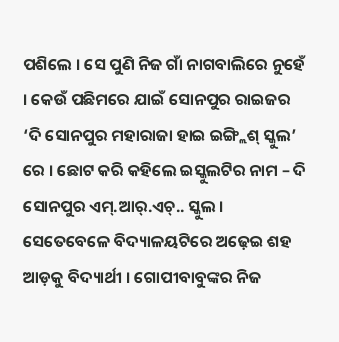ପଶିଲେ । ସେ ପୁଣି ନିଜ ଗାଁ ନାଗବାଲିରେ ନୁହେଁ । କେଉଁ ପଛିମରେ ଯାଇଁ ସୋନପୁର ରାଇଜର ‘ଦି ସୋନପୁର ମହାରାଜା ହାଇ ଇଙ୍ଗ୍ଲିଶ୍ ସ୍କୁଲ’ ରେ । ଛୋଟ କରି କହିଲେ ଇସ୍କୁଲଟିର ନାମ – ଦି ସୋନପୁର ଏମ୍.ଆର୍.ଏଚ୍.. ସ୍କୁଲ । ସେତେବେଳେ ବିଦ୍ୟାଳୟଟିରେ ଅଢ଼େଇ ଶହ ଆଡ଼କୁ ବିଦ୍ୟାର୍ଥୀ । ଗୋପୀବାବୁଙ୍କର ନିଜ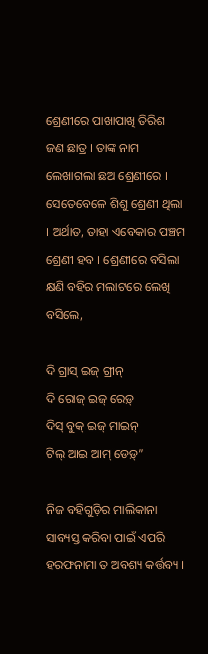ଶ୍ରେଣୀରେ ପାଖାପାଖି ତିରିଶ ଜଣ ଛାତ୍ର । ତାଙ୍କ ନାମ ଲେଖାଗଲା ଛଅ ଶ୍ରେଣୀରେ । ସେତେବେଳେ ଶିଶୁ ଶ୍ରେଣୀ ଥିଲା । ଅର୍ଥାତ, ତାହା ଏବେକାର ପଞ୍ଚମ ଶ୍ରେଣୀ ହବ । ଶ୍ରେଣୀରେ ବସିଲା କ୍ଷଣି ବହିର ମଲାଟରେ ଲେଖି ବସିଲେ,

ଦି ଗ୍ରାସ୍ ଇଜ୍ ଗ୍ରୀନ୍
ଦି ରୋଜ୍ ଇଜ୍ ରେଡ଼୍
ଦିସ୍ ବୁକ୍ ଇଜ୍ ମାଇନ୍
ଟିଲ୍ ଆଇ ଆମ୍ ଡେଡ଼୍”

ନିଜ ବହିଗୁଡ଼ିର ମାଲିକାନା ସାବ୍ୟସ୍ତ କରିବା ପାଇଁ ଏପରି ହରଫନାମା ତ ଅବଶ୍ୟ କର୍ତ୍ତବ୍ୟ ।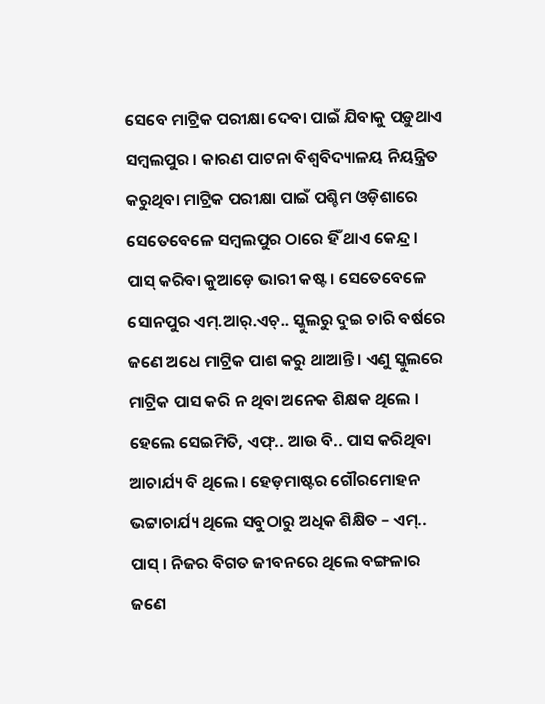ସେବେ ମାଟ୍ରିକ ପରୀକ୍ଷା ଦେବା ପାଇଁ ଯିବାକୁ ପଡ଼ୁଥାଏ ସମ୍ବଲପୁର । କାରଣ ପାଟନା ବିଶ୍ୱବିଦ୍ୟାଳୟ ନିୟନ୍ତ୍ରିତ କରୁଥିବା ମାଟ୍ରିକ ପରୀକ୍ଷା ପାଇଁ ପଶ୍ଚିମ ଓଡ଼ିଶାରେ ସେତେବେଳେ ସମ୍ବଲପୁର ଠାରେ ହିଁ ଥାଏ କେନ୍ଦ୍ର । ପାସ୍ କରିବା କୁଆଡ଼େ ଭାରୀ କଷ୍ଟ । ସେତେବେଳେ ସୋନପୁର ଏମ୍.ଆର୍.ଏଚ୍.. ସ୍କୁଲରୁ ଦୁଇ ଚାରି ବର୍ଷରେ ଜଣେ ଅଧେ ମାଟ୍ରିକ ପାଶ କରୁ ଥାଆନ୍ତି । ଏଣୁ ସ୍କୁଲରେ ମାଟ୍ରିକ ପାସ କରି ନ ଥିବା ଅନେକ ଶିକ୍ଷକ ଥିଲେ । ହେଲେ ସେଇମିତି, ଏଫ୍.. ଆଉ ବି.. ପାସ କରିଥିବା ଆଚାର୍ଯ୍ୟ ବି ଥିଲେ । ହେଡ଼ମାଷ୍ଟର ଗୌରମୋହନ ଭଟ୍ଟାଚାର୍ଯ୍ୟ ଥିଲେ ସବୁଠାରୁ ଅଧିକ ଶିକ୍ଷିତ – ଏମ୍.. ପାସ୍ । ନିଜର ବିଗତ ଜୀବନରେ ଥିଲେ ବଙ୍ଗଳାର ଜଣେ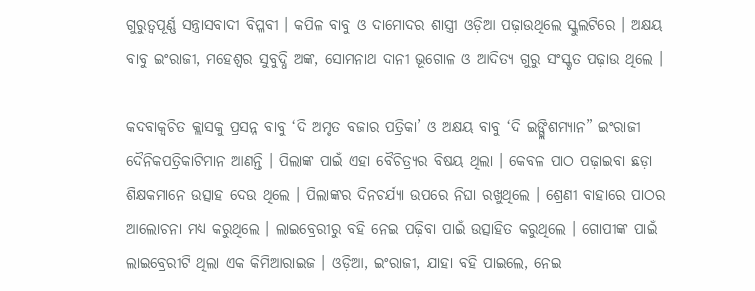ଗୁରୁତ୍ୱପୂର୍ଣ୍ଣ ସନ୍ତ୍ରାସବାଦୀ ବିପ୍ଳବୀ । କପିଳ ବାବୁ ଓ ଦାମୋଦର ଶାସ୍ତ୍ରୀ ଓଡ଼ିଆ ପଢ଼ାଉଥିଲେ ସ୍କୁଲଟିରେ । ଅକ୍ଷୟ ବାବୁ ଇଂରାଜୀ, ମହେଶ୍ୱର ସୁବୁଦ୍ଧି ଅଙ୍କ, ସୋମନାଥ ଦାନୀ ଭୂଗୋଳ ଓ ଆଦିତ୍ୟ ଗୁରୁ ସଂସ୍କୃତ ପଢ଼ାଉ ଥିଲେ ।

କଦବାକ୍ୱଚିତ କ୍ଲାସକୁ ପ୍ରସନ୍ନ ବାବୁ ‘ଦି ଅମୃତ ବଜାର ପତ୍ରିକା’ ଓ ଅକ୍ଷୟ ବାବୁ ‘ଦି ଇଙ୍ଗ୍ଲିଶମ୍ୟାନ” ଇଂରାଜୀ ଦୈନିକପତ୍ରିକାଟିମାନ ଆଣନ୍ତି । ପିଲାଙ୍କ ପାଇଁ ଏହା ବୈଚିତ୍ର୍ୟର ବିଷୟ ଥିଲା । କେବଳ ପାଠ ପଢ଼ାଇବା ଛଡ଼ା ଶିକ୍ଷକମାନେ ଉତ୍ସାହ ଦେଉ ଥିଲେ । ପିଲାଙ୍କର ଦିନଚର୍ଯ୍ୟା ଉପରେ ନିଘା ରଖୁଥିଲେ । ଶ୍ରେଣୀ ବାହାରେ ପାଠର ଆଲୋଚନା ମଧ୍ୟ କରୁଥିଲେ । ଲାଇବ୍ରେରୀରୁ ବହି ନେଇ ପଢ଼ିବା ପାଇଁ ଉତ୍ସାହିତ କରୁଥିଲେ । ଗୋପୀଙ୍କ ପାଇଁ ଲାଇବ୍ରେରୀଟି ଥିଲା ଏକ କିମିଆରାଇଜ । ଓଡ଼ିଆ, ଇଂରାଜୀ, ଯାହା ବହି ପାଇଲେ, ନେଇ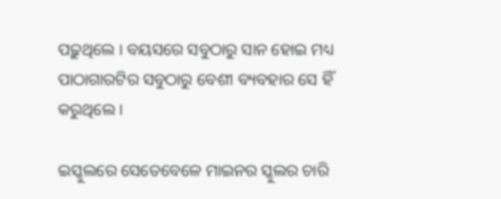ପଢ଼ୁଥିଲେ । ବୟସରେ ସବୁଠାରୁ ସାନ ହୋଇ ମଧ୍ୟ ପାଠାଗାରଟିର ସବୁଠାରୁ ବେଶୀ ବ୍ୟବହାର ସେ ହିଁ କରୁଥିଲେ ।

ଇସ୍କୁଲରେ ସେତେବେଳେ ମାଇନର ସ୍କୁଲର ଚାରି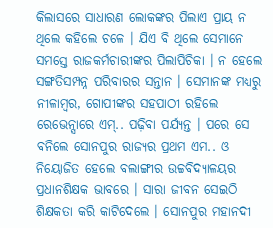କିଲାସରେ ସାଧାରଣ ଲୋକଙ୍କର ପିଲାଏ ପ୍ରାୟ ନ ଥିଲେ କହିଲେ ଚଳେ । ଯିଏ ବି ଥିଲେ ସେମାନେ ସମସ୍ତେ ରାଜକର୍ମଚାରୀଙ୍କର ପିଲାପିଚିକା । ନ ହେଲେ ସଙ୍ଗତିସମ୍ପନ୍ନ ପରିବାରର ସନ୍ତାନ । ସେମାନଙ୍କ ମଧ୍ୟରୁ ନୀଳାମ୍ବର, ଗୋପୀଙ୍କର ସହପାଠୀ ରହିଲେ ରେଭେନ୍ସାରେ ଏମ୍.. ପଢ଼ିବା ପର୍ଯ୍ୟନ୍ତ । ପରେ ସେ ବନିଲେ ସୋନପୁର ରାଜ୍ୟର ପ୍ରଥମ ଏମ.. ଓ ନିୟୋଜିତ ହେଲେ ବଲାଙ୍ଗୀର ଉଚ୍ଚବିଦ୍ୟାଳୟର ପ୍ରଧାନଶିକ୍ଷକ ଭାବରେ । ସାରା ଜୀବନ ସେଇଠି ଶିକ୍ଷକତା କରି କାଟିଦେଲେ । ସୋନପୁର ମହାନଦୀ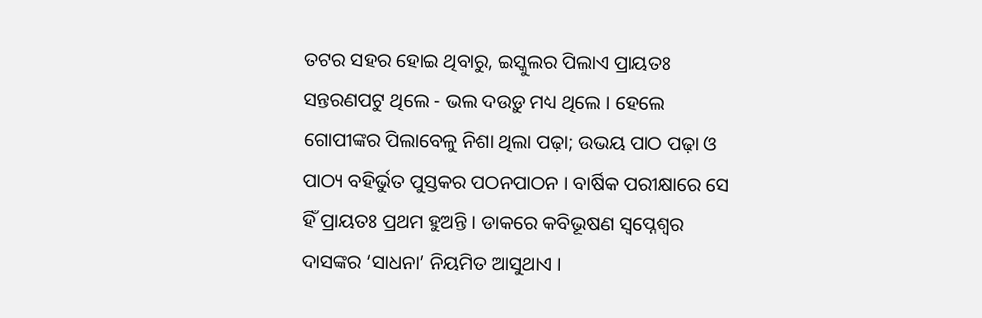ତଟର ସହର ହୋଇ ଥିବାରୁ, ଇସ୍କୁଲର ପିଲାଏ ପ୍ରାୟତଃ ସନ୍ତରଣପଟୁ ଥିଲେ - ଭଲ ଦଉଡ଼ୁ ମଧ୍ୟ ଥିଲେ । ହେଲେ ଗୋପୀଙ୍କର ପିଲାବେଳୁ ନିଶା ଥିଲା ପଢ଼ା; ଉଭୟ ପାଠ ପଢ଼ା ଓ ପାଠ୍ୟ ବହିର୍ଭୁତ ପୁସ୍ତକର ପଠନପାଠନ । ବାର୍ଷିକ ପରୀକ୍ଷାରେ ସେ ହିଁ ପ୍ରାୟତଃ ପ୍ରଥମ ହୁଅନ୍ତି । ଡାକରେ କବିଭୂଷଣ ସ୍ୱପ୍ନେଶ୍ୱର ଦାସଙ୍କର ‘ସାଧନା’ ନିୟମିତ ଆସୁଥାଏ ।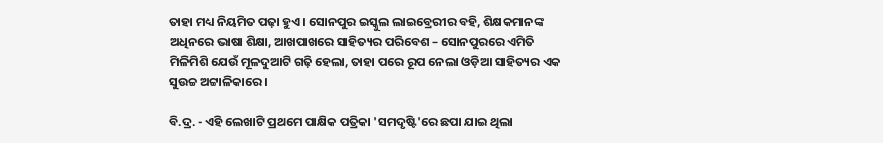ତାହା ମଧ୍ୟ ନିୟମିତ ପଢ଼ା ହୁଏ । ସୋନପୁର ଇସ୍କୁଲ ଲାଇବ୍ରେରୀର ବହି, ଶିକ୍ଷକମାନଙ୍କ ଅଧିନରେ ଭାଷା ଶିକ୍ଷା, ଆଖପାଖରେ ସାହିତ୍ୟର ପରିବେଶ – ସୋନପୁରରେ ଏମିତି ମିଳିମିଶି ଯେଉଁ ମୂଳଦୁଆଟି ଗଢ଼ି ହେଲା, ତାହା ପରେ ରୂପ ନେଲା ଓଡ଼ିଆ ସାହିତ୍ୟର ଏକ ସୁଉଚ୍ଚ ଅଟ୍ଟାଳିକାରେ ।

ବି.ଦ୍ର. - ଏହି ଲେଖାଟି ପ୍ରଥମେ ପାକ୍ଷିକ ପତ୍ରିକା 'ସମଦୃଷ୍ଟି'ରେ ଛପା ଯାଇ ଥିଲା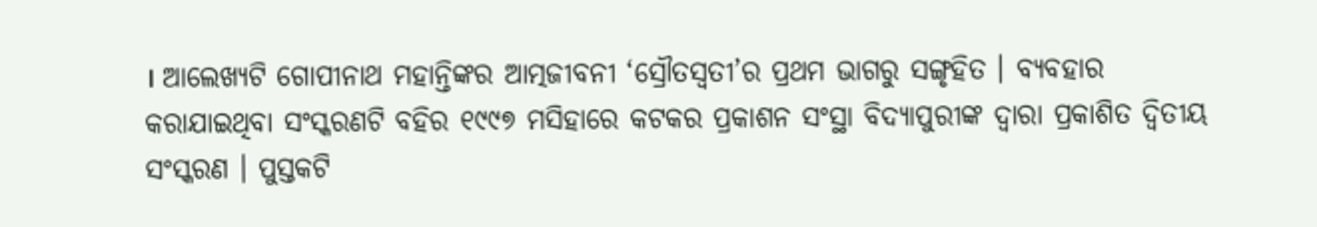। ଆଲେଖ୍ୟଟି ଗୋପୀନାଥ ମହାନ୍ତିଙ୍କର ଆତ୍ମଜୀବନୀ ‘ସ୍ରୌତସ୍ୱତୀ’ର ପ୍ରଥମ ଭାଗରୁ ସଙ୍ଗୃହିତ । ବ୍ୟବହାର କରାଯାଇଥିବା ସଂସ୍କରଣଟି ବହିର ୧୯୯୭ ମସିହାରେ କଟକର ପ୍ରକାଶନ ସଂସ୍ଥା ବିଦ୍ୟାପୁରୀଙ୍କ ଦ୍ୱାରା ପ୍ରକାଶିତ ଦ୍ୱିତୀୟ ସଂସ୍କରଣ । ପୁସ୍ତକଟି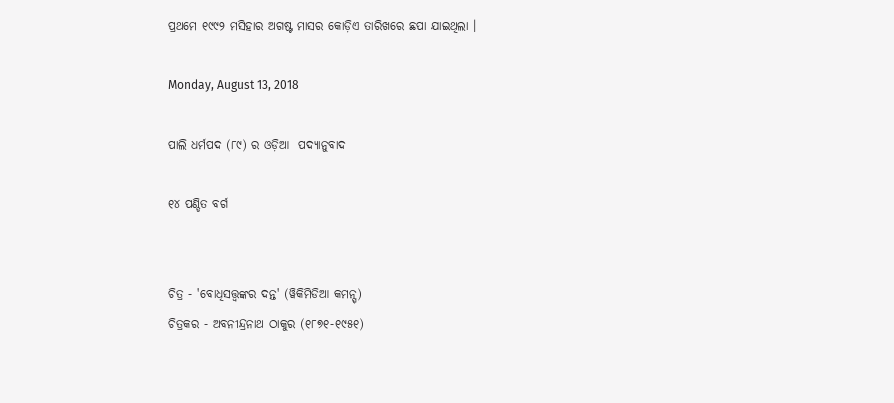ପ୍ରଥମେ ୧୯୯୨ ମସିହାର ଅଗଷ୍ଟ ମାସର କୋଡ଼ିଏ ତାରିଖରେ ଛପା ଯାଇଥିଲା ।

Monday, August 13, 2018

ପାଲି ଧର୍ମପଦ (୮୯) ର ଓଡ଼ିଆ  ପଦ୍ୟାନୁବାଦ

୧୪ ପଣ୍ଡିତ ବର୍ଗ


ଚିତ୍ର - 'ବୋଧିସତ୍ତ୍ୱଙ୍କର ଦନ୍ତ' (ୱିକିମିଡିଆ କମନ୍ସ୍)
ଚିତ୍ରକର - ଅବନୀନ୍ଦ୍ରନାଥ ଠାକୁର (୧୮୭୧-୧୯୫୧)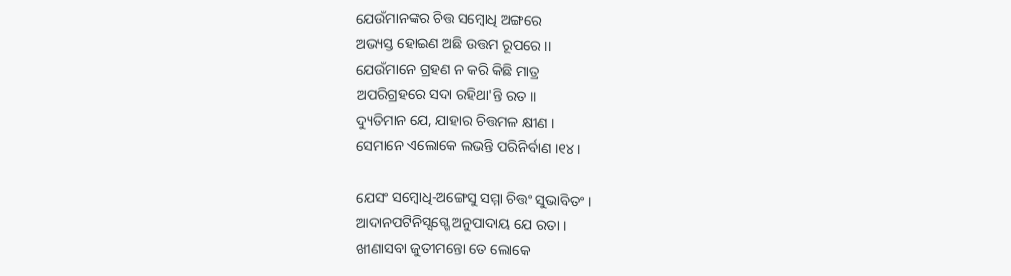ଯେଉଁମାନଙ୍କର ଚିତ୍ତ ସମ୍ବୋଧି ଅଙ୍ଗରେ
ଅଭ୍ୟସ୍ତ ହୋଇଣ ଅଛି ଉତ୍ତମ ରୂପରେ ।।
ଯେଉଁମାନେ ଗ୍ରହଣ ନ କରି କିଛି ମାତ୍ର
ଅପରିଗ୍ରହରେ ସଦା ରହିଥା'ନ୍ତି ରତ ।।
ଦ୍ୟୁତିମାନ ଯେ, ଯାହାର ଚିତ୍ତମଳ କ୍ଷୀଣ ।
ସେମାନେ ଏଲୋକେ ଲଭନ୍ତି ପରିନିର୍ବାଣ ।୧୪।

ଯେସଂ ସମ୍ବୋଧି-ଅଙ୍ଗେସୁ ସମ୍ମା ଚିତ୍ତଂ‌ ସୁଭାବିତଂ ।
ଆଦାନପଟିନିସ୍ସଗ୍ଗେ ଅନୁପାଦାୟ ଯେ ରତା ।
ଖୀଣାସବା ଜୁତୀମନ୍ତୋ ତେ ଲୋକେ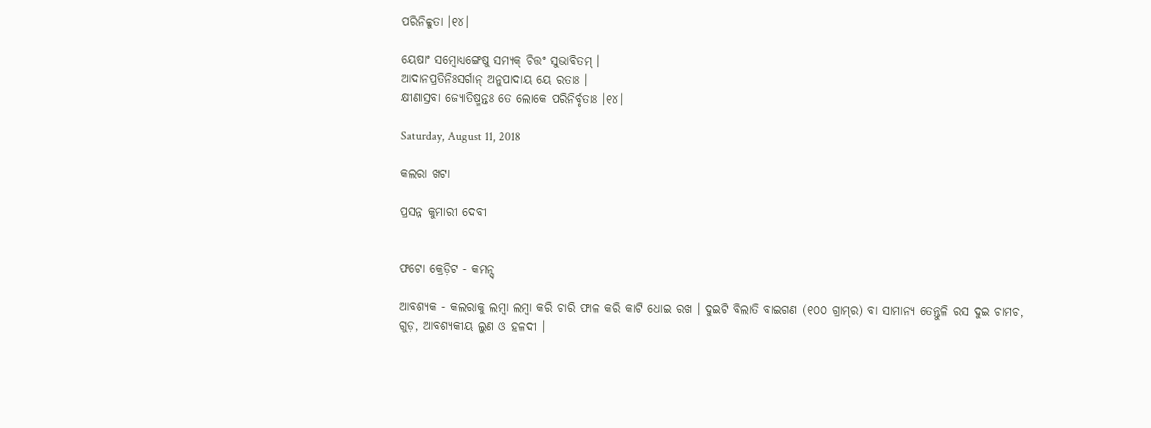ପରିନିବ୍ବୁତା ।୧୪।

ୟେଷାଂ ସମ୍ବୋଧ୍ୟଙ୍ଗେଷୁ ସମ୍ୟକ୍ ଚିତ୍ତଂ ସୁଭାବିତମ୍ ।
ଆଦାନପ୍ରତିନିଃସର୍ଗାନ୍ ଅନୁପାଦାୟ ୟେ ରତାଃ ।
କ୍ଷୀଣାସ୍ରବା ଜ୍ୟୋତିଷ୍ମନ୍ତଃ ତେ ଲୋକେ ପରିନିର୍ବୃତାଃ ।୧୪।

Saturday, August 11, 2018

କଲରା ଖଟା

ପ୍ରସନ୍ନ କୁମାରୀ ଦେବୀ


ଫଟୋ କ୍ରେଡ଼ିଟ - କମନ୍ସ୍

ଆବଶ୍ୟକ - କଲରାକୁ ଲମ୍ବା ଲମ୍ବା କରି ଚାରି ଫାଳ କରି କାଟି ଧୋଇ ରଖ । ଦୁଇଟି ବିଲାତି ବାଇଗଣ (୧୦୦ ଗ୍ରାମ୍‌ର) ବା ସାମାନ୍ୟ ତେନ୍ତୁଳି ରସ ଦୁଇ ଚାମଚ, ଗୁଡ଼, ଆବଶ୍ୟକୀୟ ଲୁଣ ଓ ହଳଦୀ ।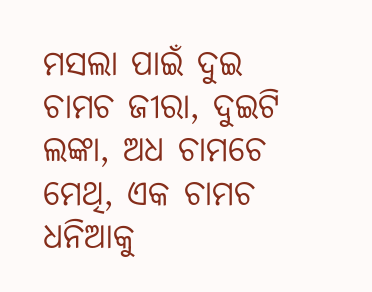ମସଲା ପାଇଁ ଦୁଇ ଚାମଚ ଜୀରା, ଦୁଇଟି ଲଙ୍କା, ଅଧ ଚାମଚେ ମେଥି, ଏକ ଚାମଚ ଧନିଆକୁ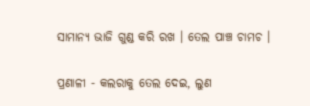ସାମାନ୍ୟ ଭାଜି ଗୁଣ୍ଡ କରି ରଖ । ତେଲ ପାଞ୍ଚ ଚାମଚ ।

ପ୍ରଣାଳୀ - କଲରାକୁ ତେଲ ଦେଇ, ଲୁଣ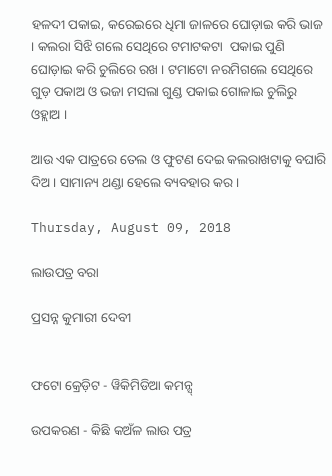ହଳଦୀ ପକାଇ, କରେଇରେ ଧିମା ଜାଳରେ ଘୋଡ଼ାଇ କରି ଭାଜ । କଲରା ସିଝି ଗଲେ ସେଥିରେ ଟମାଟକଟା  ପକାଇ ପୁଣି ଘୋଡ଼ାଇ କରି ଚୁଲିରେ ରଖ । ଟମାଟୋ ନରମିଗଲେ ସେଥିରେ ଗୁଡ଼ ପକାଅ ଓ ଭଜା ମସଲା ଗୁଣ୍ଡ ପକାଇ ଗୋଳାଇ ଚୁଲିରୁ ଓହ୍ଲାଅ ।

ଆଉ ଏକ ପାତ୍ରରେ ତେଲ ଓ ଫୁଟଣ ଦେଇ କଲରାଖଟାକୁ ବଘାରି ଦିଅ । ସାମାନ୍ୟ ଥଣ୍ଡା ହେଲେ ବ୍ୟବହାର କର ।

Thursday, August 09, 2018

ଲାଉପତ୍ର ବରା

ପ୍ରସନ୍ନ କୁମାରୀ ଦେବୀ


ଫଟୋ କ୍ରେଡ଼ିଟ - ୱିକିମିଡିଆ କମନ୍ସ୍

ଉପକରଣ - କିଛି କଅଁଳ ଲାଉ ପତ୍ର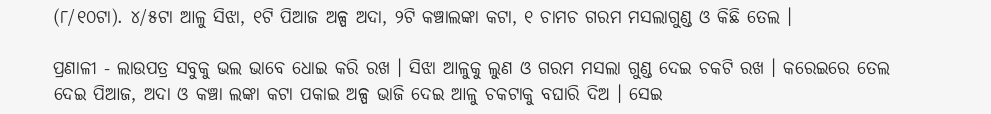(୮/୧୦ଟା). ୪/୫ଟା ଆଳୁ ସିଝା, ୧ଟି ପିଆଜ ଅଳ୍ପ ଅଦା, ୨ଟି କଞ୍ଚାଲଙ୍କା କଟା, ୧ ଚାମଚ ଗରମ ମସଲାଗୁଣ୍ଡ ଓ କିଛି ତେଲ ।

ପ୍ରଣାଳୀ - ଲାଉପତ୍ର ସବୁକୁ ଭଲ ଭାବେ ଧୋଇ କରି ରଖ । ସିଝା ଆଳୁକୁ ଲୁଣ ଓ ଗରମ ମସଲା ଗୁଣ୍ଡ ଦେଇ ଚକଟି ରଖ । କରେଇରେ ତେଲ ଦେଇ ପିଆଜ, ଅଦା ଓ କଞ୍ଚା ଲଙ୍କା କଟା ପକାଇ ଅଳ୍ପ ଭାଜି ଦେଇ ଆଳୁ ଚକଟାକୁ ବଘାରି ଦିଅ । ସେଇ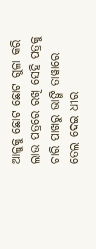ଆଳୁକୁ ଛୋଟ ଛୋଟ ଗୁଳା କରି ଲାଉ ପତ୍ରରେ ରଖି ସେହି ପତ୍ରକୁ ଚାରି ପାଖରୁ ଭାଙ୍ଗି ତାୱାରେ ତେଲ ଦେଇ ଧୀର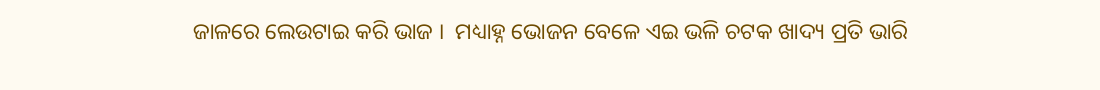ଜାଳରେ ଲେଉଟାଇ କରି ଭାଜ ।  ମଧ୍ୟାହ୍ନ ଭୋଜନ ବେଳେ ଏଇ ଭଳି ଚଟକ ଖାଦ୍ୟ ପ୍ରତି ଭାରି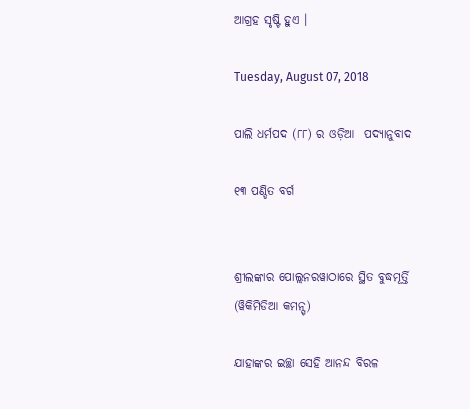ଆଗ୍ରହ ସୃଷ୍ଟି ହୁଏ ।

Tuesday, August 07, 2018

ପାଲି ଧର୍ମପଦ (୮୮) ର ଓଡ଼ିଆ  ପଦ୍ୟାନୁବାଦ

୧୩ ପଣ୍ଡିତ ବର୍ଗ


ଶ୍ରୀଲଙ୍କାର ପୋଲ୍ଲନରୱାଠାରେ ସ୍ଥିତ ବୁଦ୍ଧମୂର୍ତ୍ତି (ୱିକିମିଡିଆ କମନ୍ସ୍)

ଯାହାଙ୍କର ଇଚ୍ଛା ସେହି ଆନନ୍ଦ ବିରଳ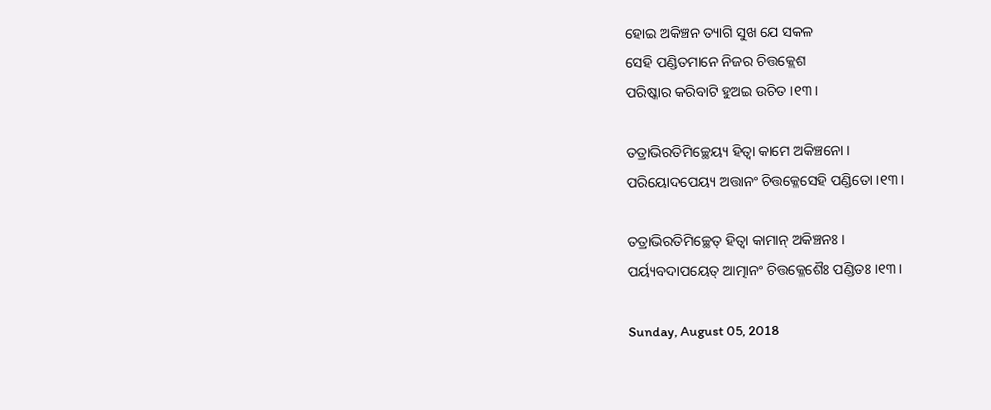ହୋଇ ଅକିଞ୍ଚନ ତ୍ୟାଗି ସୁଖ ଯେ ସକଳ
ସେହି ପଣ୍ଡିତମାନେ ନିଜର ଚିତ୍ତକ୍ଲେଶ
ପରିଷ୍କାର କରିବାଟି ହୁଅଇ ଉଚିତ ।୧୩।

ତତ୍ରାଭିରତିମିଚ୍ଛେୟ୍ୟ ହିତ୍ୱା କାମେ ଅକିଞ୍ଚନୋ ।
ପରିୟୋଦପେୟ୍ୟ ଅତ୍ତାନଂ ଚିତ୍ତକ୍ଳେସେହି ପଣ୍ଡିତୋ ।୧୩।

ତତ୍ରାଭିରତିମିଚ୍ଛେତ୍ ହିତ୍ୱା କାମାନ୍ ଅକିଞ୍ଚନଃ ।
ପର୍ୟ୍ୟବଦାପୟେତ୍ ଆତ୍ମାନଂ ଚିତ୍ତକ୍ଳେଶୈଃ ପଣ୍ଡିତଃ ।୧୩।

Sunday, August 05, 2018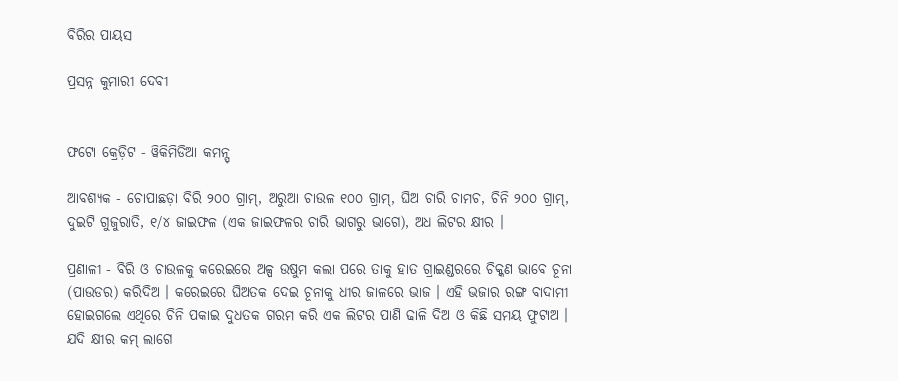ବିରିର ପାୟସ

ପ୍ରସନ୍ନ କୁମାରୀ ଦେବୀ


ଫଟୋ କ୍ରେଡ଼ିଟ - ୱିକିମିଡିଆ କମନ୍ସ୍

ଆବଶ୍ୟକ - ଚୋପାଛଡ଼ା ବିରି ୨୦୦ ଗ୍ରାମ୍, ଅରୁଆ ଚାଉଳ ୧୦୦ ଗ୍ରାମ୍, ଘିଅ ଚାରି ଚାମଚ, ଚିନି ୨୦୦ ଗ୍ରାମ୍, ଦୁଇଟି ଗୁଜୁରାତି, ୧/୪ ଜାଇଫଳ (ଏକ ଜାଇଫଳର ଚାରି ଭାଗରୁ ଭାଗେ), ଅଧ ଲିଟର କ୍ଷୀର ।

ପ୍ରଣାଳୀ - ବିରି ଓ ଚାଉଳକୁ କରେଇରେ ଅଳ୍ପ ଉଷୁମ କଲା ପରେ ତାକୁ ହାତ ଗ୍ରାଇଣ୍ଡରରେ ଚିକ୍କଣ ଭାବେ ଚୂନା (ପାଉଡର) କରିଦିଅ । କରେଇରେ ଘିଅତକ ଦେଇ ଚୂନାକୁ ଧୀର ଜାଳରେ ଭାଜ । ଏହି ଭଜାର ରଙ୍ଗ ବାଦାମୀ ହୋଇଗଲେ ଏଥିରେ ଚିନି ପକାଇ ଦୁଧତକ ଗରମ କରି ଏକ ଲିଟର ପାଣି ଢାଳି ଦିଅ ଓ କିଛି ସମୟ ଫୁଟାଅ । ଯଦି କ୍ଷୀର କମ୍ ଲାଗେ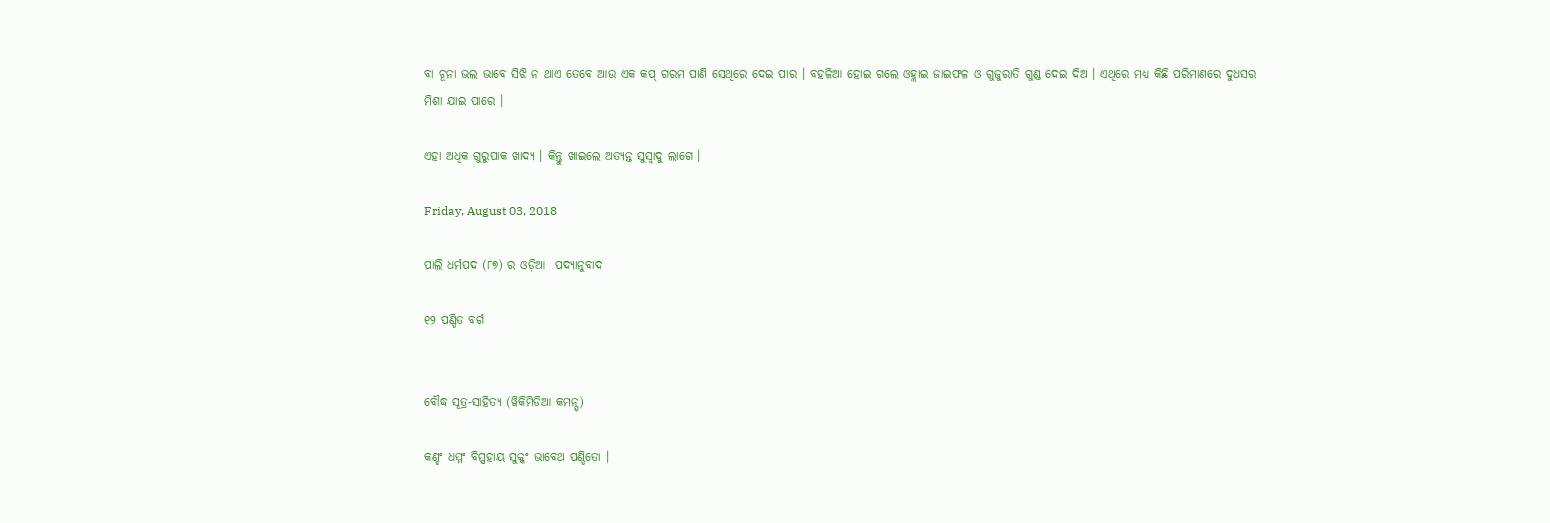ବା ଚୂନା ଭଲ ଭାବେ ସିଝି ନ ଥାଏ ତେବେ ଆଉ ଏକ କପ୍ ଗରମ ପାଣି ସେଥିରେ ଦେଇ ପାର । ବହଳିଆ ହୋଇ ଗଲେ ଓହ୍ଲାଇ ଜାଇଫଳ ଓ ଗୁଜୁରାତି ଗୁଣ୍ଡ ଦେଇ ଦିଅ । ଏଥିରେ ମଧ୍ୟ କିଛି ପରିମାଣରେ ଦୁଧସର ମିଶା ଯାଇ ପାରେ ।

ଏହା ଅଧିକ ଗୁରୁପାକ ଖାଦ୍ୟ । କିନ୍ତୁ ଖାଇଲେ ଅତ୍ୟନ୍ତ ସୁସ୍ୱାଦୁ ଲାଗେ ।

Friday, August 03, 2018

ପାଲି ଧର୍ମପଦ (୮୭) ର ଓଡ଼ିଆ  ପଦ୍ୟାନୁବାଦ

୧୨ ପଣ୍ଡିତ ବର୍ଗ


ବୌଦ୍ଧ ସୂତ୍ର-ସାହିତ୍ୟ (ୱିକିମିଡିଆ କମନ୍ସ୍)

କଣ୍ହଂ ଧମ୍ମଂ ବିପ୍ପହାୟ ସୁକ୍କଂ ଭାବେଥ ପଣ୍ଡିତୋ ।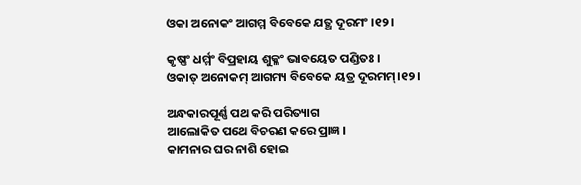ଓକା ଅନୋକଂ ଆଗମ୍ମ ବିବେକେ ଯତ୍ଥ ଦୂରମଂ ।୧୨।

କୃଷ୍ଣଂ ଧର୍ମ୍ମଂ ବିପ୍ରହାୟ ଶୁକ୍ଳଂ ଭାବୟେତ ପଣ୍ଡିତଃ ।
ଓକାତ୍ ଅନୋକମ୍ ଆଗମ୍ୟ ବିବେକେ ୟତ୍ର ଦୂରମମ୍।୧୨।

ଅନ୍ଧକାରପୂର୍ଣ୍ଣ ପଥ କରି ପରିତ୍ୟାଗ
ଆଲୋକିତ ପଥେ ବିଚରଣ କରେ ପ୍ରାଜ୍ଞ ।
କାମନାର ଘର ନାଶି ହୋଇ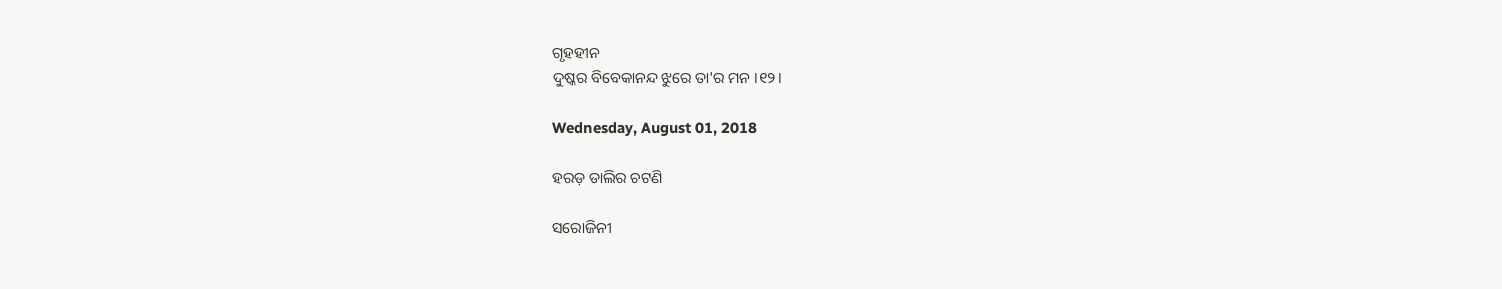ଗୃହହୀନ
ଦୁଷ୍କର ବିବେକାନନ୍ଦ ଝୁରେ ତା'ର ମନ ।୧୨।

Wednesday, August 01, 2018

ହରଡ଼ ଡାଲିର ଚଟଣି

ସରୋଜିନୀ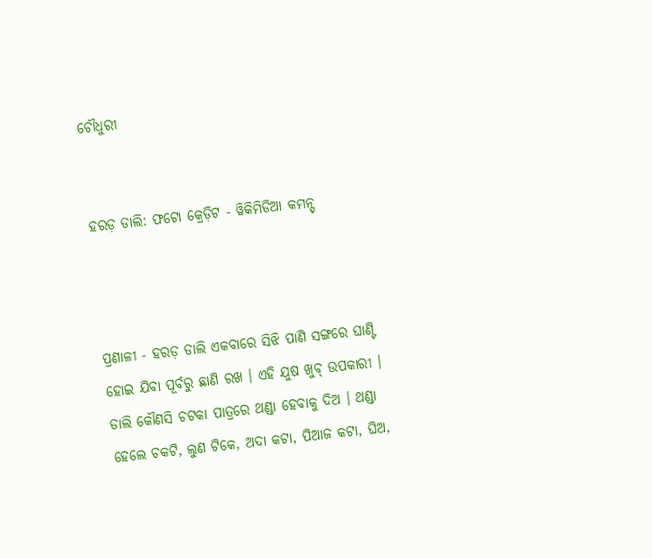ଚୌଧୁରୀ


ହରଡ଼ ଡାଲି: ଫଟୋ କ୍ରେଡ଼ିଟ - ୱିକିମିଡିଆ କମନ୍ସ୍



ପ୍ରଣାଳୀ - ହରଡ଼ ଡାଲି ଏକବାରେ ସିଝି ପାଣି ସଙ୍ଗରେ ଘାଣ୍ଟି ହୋଇ ଯିବା ପୂର୍ବରୁ ଛାଣି ରଖ । ଏହି ଯୁଷ ଖୁବ୍ ଉପକାରୀ । ଡାଲି କୌଣସି ଚଟକା ପାତ୍ରରେ ଥଣ୍ଡା ହେବାକୁ ଦିଅ । ଥଣ୍ଡା ହେଲେ ଚକଟି, ଲୁଣ ଟିକେ, ଅଦା କଟା, ପିଆଜ କଟା, ଘିଅ,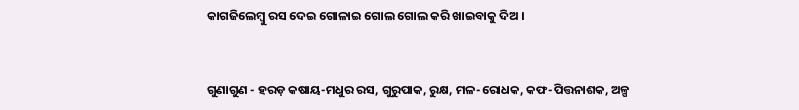କାଗଜିଲେମ୍ବୁ ରସ ଦେଇ ଗୋଳାଇ ଗୋଲ ଗୋଲ କରି ଖାଇବାକୁ ଦିଅ ।


ଗୁଣାଗୁଣ - ହରଡ଼ କଷାୟ-ମଧୁର ରସ, ଗୁରୁପାକ, ରୁକ୍ଷ, ମଳ-ରୋଧକ, କଫ-ପିତ୍ତନାଶକ, ଅଳ୍ପ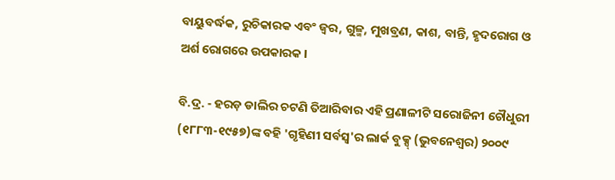ବାୟୁବର୍ଦ୍ଧକ, ରୁଚିକାରକ ଏବଂ ଜ୍ୱର, ଗୁଳ୍ମ, ମୁଖବ୍ରଣ, କାଶ, ବାନ୍ତି, ହୃଦରୋଗ ଓ ଅର୍ଶ ରୋଗରେ ଉପକାରକ ।

ବି.ଦ୍ର. - ହରଡ଼ ଡାଲିର ଚଟଣି ତିଆରିବାର ଏହି ପ୍ରଣାଳୀଟି ସରୋଜିନୀ ଚୌଧୁରୀ (୧୮୮୩-୧୯୫୭)ଙ୍କ ବହି 'ଗୃହିଣୀ ସର୍ବସ୍ୱ'ର ଲାର୍କ ବୁକ୍ସ୍ (ଭୁବନେଶ୍ୱର) ୨୦୦୯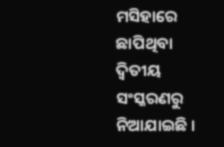ମସିହାରେ ଛାପିଥିବା ଦ୍ୱିତୀୟ ସଂସ୍କରଣରୁ ନିଆଯାଇଛି ।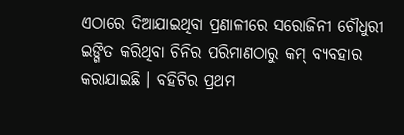ଏଠାରେ ଦିଆଯାଇଥିବା ପ୍ରଣାଳୀରେ ସରୋଜିନୀ ଚୌଧୁରୀ ଇଙ୍ଗିତ କରିଥିବା ଚିନିର ପରିମାଣଠାରୁ କମ୍ ବ୍ୟବହାର କରାଯାଇଛି । ବହିଟିର ପ୍ରଥମ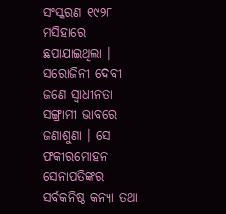ସଂସ୍କରଣ ୧୯୨୮ ମସିହାରେ ଛପାଯାଇଥିଲା । ସରୋଜିନୀ ଦେବୀ ଜଣେ ସ୍ୱାଧୀନତା ସଙ୍ଗ୍ରାମୀ ଭାବରେ ଜଣାଶୁଣା । ସେ ଫକୀରମୋହନ ସେନାପତିଙ୍କର ସର୍ବକନିଷ୍ଠ କନ୍ୟା ତଥା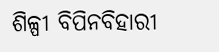ଶିଳ୍ପୀ ବିପିନବିହାରୀ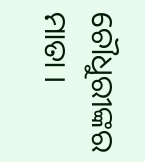ଚୌଧୁରୀଙ୍କର ମାତା ।